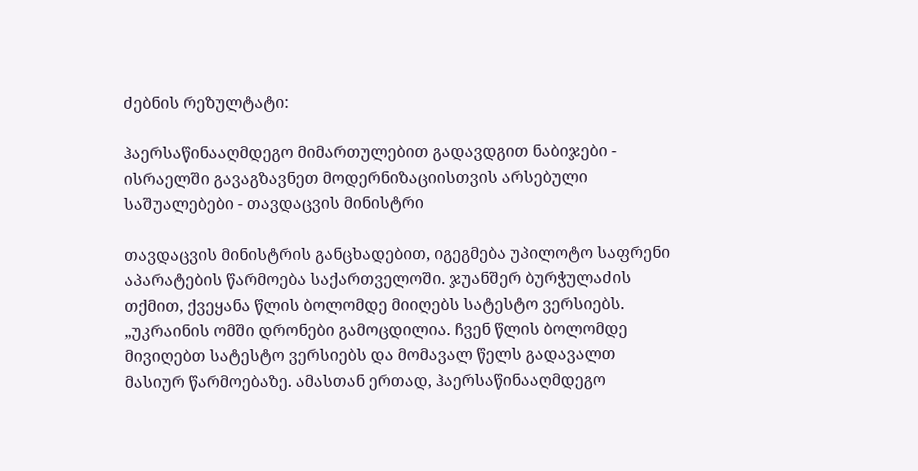ძებნის რეზულტატი:

ჰაერსაწინააღმდეგო მიმართულებით გადავდგით ნაბიჯები - ისრაელში გავაგზავნეთ მოდერნიზაციისთვის არსებული საშუალებები - თავდაცვის მინისტრი

თავდაცვის მინისტრის განცხადებით, იგეგმება უპილოტო საფრენი აპარატების წარმოება საქართველოში. ჯუანშერ ბურჭულაძის თქმით, ქვეყანა წლის ბოლომდე მიიღებს სატესტო ვერსიებს. „უკრაინის ომში დრონები გამოცდილია. ჩვენ წლის ბოლომდე მივიღებთ სატესტო ვერსიებს და მომავალ წელს გადავალთ მასიურ წარმოებაზე. ამასთან ერთად, ჰაერსაწინააღმდეგო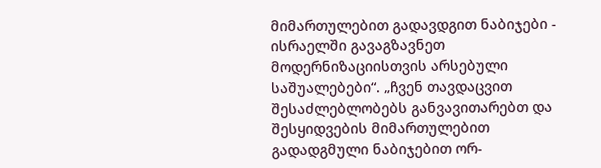მიმართულებით გადავდგით ნაბიჯები - ისრაელში გავაგზავნეთ მოდერნიზაციისთვის არსებული საშუალებები“. „ჩვენ თავდაცვით შესაძლებლობებს განვავითარებთ და შესყიდვების მიმართულებით გადადგმული ნაბიჯებით ორ-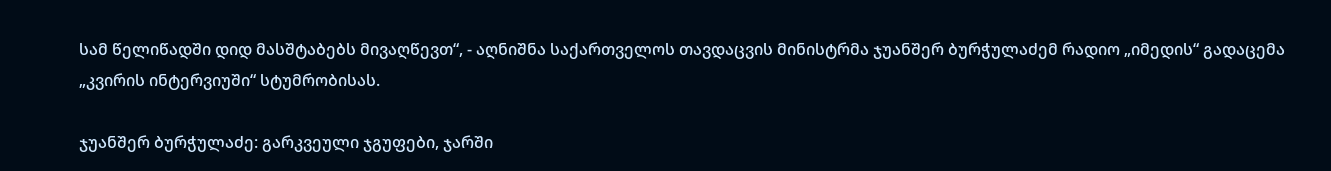სამ წელიწადში დიდ მასშტაბებს მივაღწევთ“, - აღნიშნა საქართველოს თავდაცვის მინისტრმა ჯუანშერ ბურჭულაძემ რადიო „იმედის“ გადაცემა „კვირის ინტერვიუში“ სტუმრობისას.

ჯუანშერ ბურჭულაძე: გარკვეული ჯგუფები, ჯარში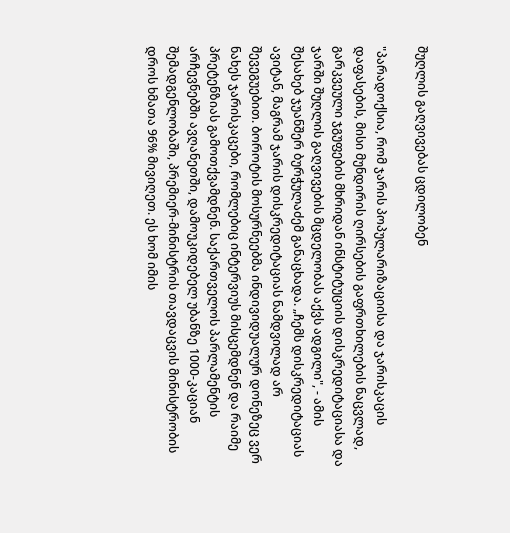შუღლის გაღვივებას ცდილობენ

"პარადოქსია, რომ ჯარის პოპულარიზაციისა და ჯარისკაცის დაფასების, მისი მუნდირის ღირსების გაფრთხილების ნაცვლად, გარკვეული ჯგუფების მხრიდან ინსტიტუციის დისკრედიტაციასა და ჯარში შუღლის გაღვივების მცდელობას აქვს ადგილი", - ამის შესახებ ჯუანშერ ბურჭულაძემ განაცხადა. „ჩემს დისკრედიტაციას ავიტან, მაგრამ ჯარის დისკრედიტაციას ნამდვილად არ შევეგუებით. ბოროტის მოსურნეებმა ინდივიდუალურ დონეზეც ვერ ნახეს ჯარისკაცები, რომლებიც ინტერვიუს მისცემდნენ და რაიმე პრეტენზიას გამოთქვამდნენ. საქართველოს პარლამენტის არჩევნებში ავღანეთში, დამოუკიდებელ უბანზე 1000-კაციან შემადგენლობაში, პრემიერ-მინისტრის თავდაცვის მინისტრობის დროს ხმათა 96% მივიღეთ. ეს ხომ იმის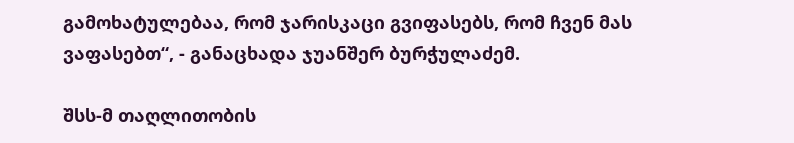გამოხატულებაა, რომ ჯარისკაცი გვიფასებს, რომ ჩვენ მას ვაფასებთ“, - განაცხადა ჯუანშერ ბურჭულაძემ.

შსს-მ თაღლითობის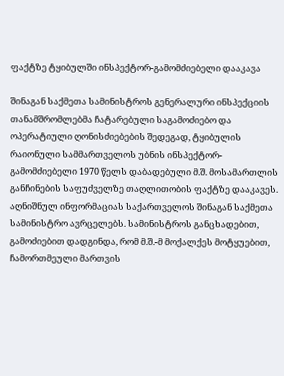ფაქტზე ტყიბულში ინსპექტორ-გამომძიებელი დააკავა

შინაგან საქმეთა სამინისტროს გენერალური ინსპექციის თანამშრომლებმა ჩატარებული საგამოძიებო და ოპერატიული ღონისძიებების შედეგად, ტყიბულის რაიონული სამმართველოს უბნის ინსპექტორ-გამომძიებელი 1970 წელს დაბადებული მ.შ. მოსამართლის განჩინების საფუძველზე თაღლითობის ფაქტზე დააკავეს. აღნიშნულ ინფორმაციას საქართველოს შინაგან საქმეთა სამინისტრო ავრცელებს. სამინისტროს განცხადებით, გამოძიებით დადგინდა, რომ მ.შ.-მ მოქალქეს მოტყუებით, ჩამორთმეული მართვის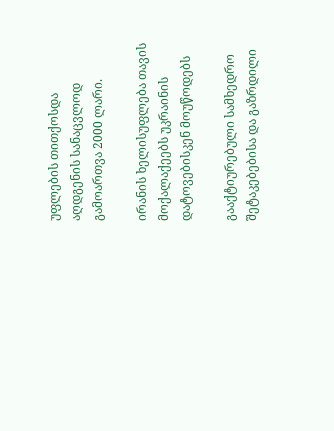უფლების თითქოსდა აღდგენის სანაცვლოდ გამოართვა 2000 ლარი.

ირანის ხელისუფლება თავის მოქალაქეებს უკრაინის დატოვებისკენ მოუწოდებს

გააქტიურებული სამხედრო შეტაკებებისა და გაზრდილი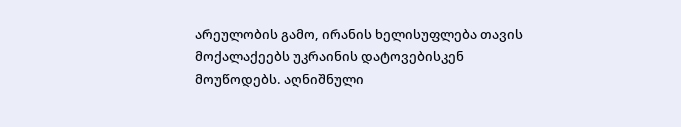არეულობის გამო, ირანის ხელისუფლება თავის მოქალაქეებს უკრაინის დატოვებისკენ მოუწოდებს. აღნიშნული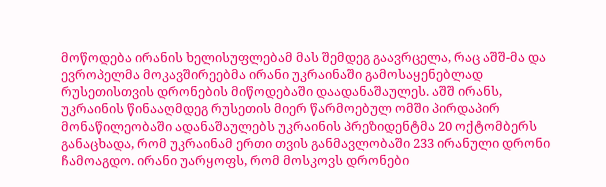მოწოდება ირანის ხელისუფლებამ მას შემდეგ გაავრცელა, რაც აშშ-მა და ევროპელმა მოკავშირეებმა ირანი უკრაინაში გამოსაყენებლად რუსეთისთვის დრონების მიწოდებაში დაადანაშაულეს. აშშ ირანს, უკრაინის წინააღმდეგ რუსეთის მიერ წარმოებულ ომში პირდაპირ მონაწილეობაში ადანაშაულებს უკრაინის პრეზიდენტმა 20 ოქტომბერს განაცხადა, რომ უკრაინამ ერთი თვის განმავლობაში 233 ირანული დრონი ჩამოაგდო. ირანი უარყოფს, რომ მოსკოვს დრონები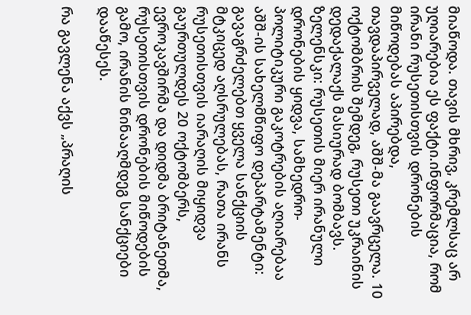მიაწოდა. თავის მხრივ, კრემლსაც არ უღიარებია ეს ფაქტი.ინფორმაცია, რომ ირანი რუსეთისთვის დრონების მიწოდებას აპირებდა, თავდაპირველად, აშშ-მა გაავრცელა. 10 ოქტომბრის შემდეგ, რუსეთი უკრაინის დედაქალაქს მასიურად ბომბავს. ზელენსკი: რუსეთის მიერ ირანული დრონების ყიდვა, სამხედრო-პოლიტიკური გაკოტრების აღიარებაა აშშ-ის სახელმწიფო დეპარტამენტი: გავაგრძელებთ ყველა სანქციის მტკიცედ აღსრულებას, რათა ირანს რუსეთისთვის იარაღის მიყიდვა გაურთულდეს 20 ოქტომბერს, ევროკავშირმა და დიდმა ბრიტანეთმა, რუსეთისთვის დრონების მიწოდების გამო, ირანის წინააღმდეგ სანქციები დააწესეს.

რა გავლენა აქვს „პრაღის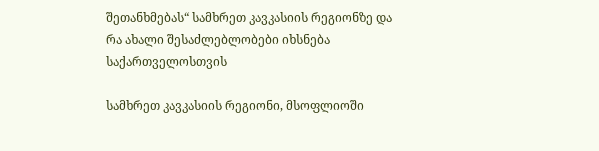შეთანხმებას“ სამხრეთ კავკასიის რეგიონზე და რა ახალი შესაძლებლობები იხსნება საქართველოსთვის

სამხრეთ კავკასიის რეგიონი, მსოფლიოში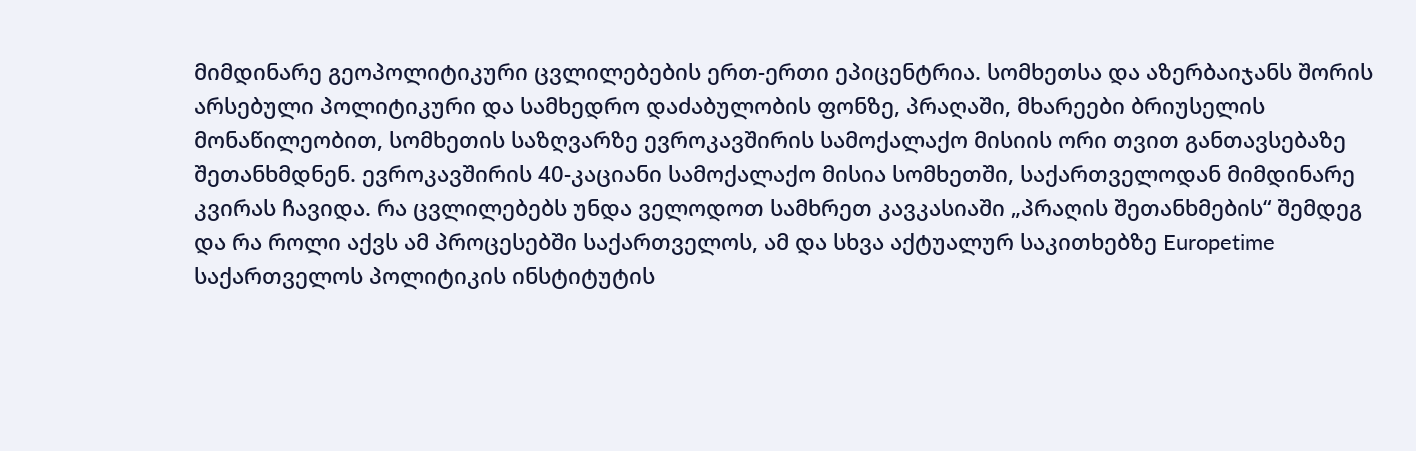მიმდინარე გეოპოლიტიკური ცვლილებების ერთ-ერთი ეპიცენტრია. სომხეთსა და აზერბაიჯანს შორის არსებული პოლიტიკური და სამხედრო დაძაბულობის ფონზე, პრაღაში, მხარეები ბრიუსელის მონაწილეობით, სომხეთის საზღვარზე ევროკავშირის სამოქალაქო მისიის ორი თვით განთავსებაზე შეთანხმდნენ. ევროკავშირის 40-კაციანი სამოქალაქო მისია სომხეთში, საქართველოდან მიმდინარე კვირას ჩავიდა. რა ცვლილებებს უნდა ველოდოთ სამხრეთ კავკასიაში „პრაღის შეთანხმების“ შემდეგ და რა როლი აქვს ამ პროცესებში საქართველოს, ამ და სხვა აქტუალურ საკითხებზე Europetime საქართველოს პოლიტიკის ინსტიტუტის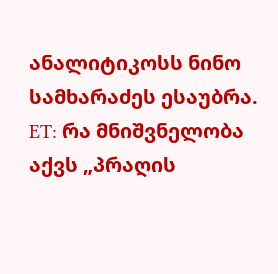ანალიტიკოსს ნინო სამხარაძეს ესაუბრა. ET: რა მნიშვნელობა აქვს „პრაღის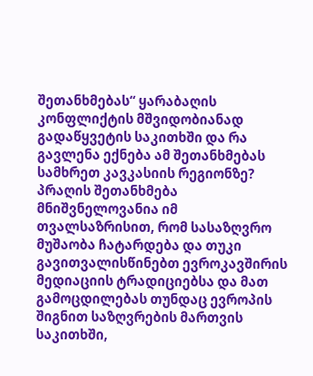შეთანხმებას“ ყარაბაღის კონფლიქტის მშვიდობიანად გადაწყვეტის საკითხში და რა გავლენა ექნება ამ შეთანხმებას სამხრეთ კავკასიის რეგიონზე? პრაღის შეთანხმება მნიშვნელოვანია იმ თვალსაზრისით, რომ სასაზღვრო მუშაობა ჩატარდება და თუკი გავითვალისწინებთ ევროკავშირის მედიაციის ტრადიციებსა და მათ გამოცდილებას თუნდაც ევროპის შიგნით საზღვრების მართვის საკითხში,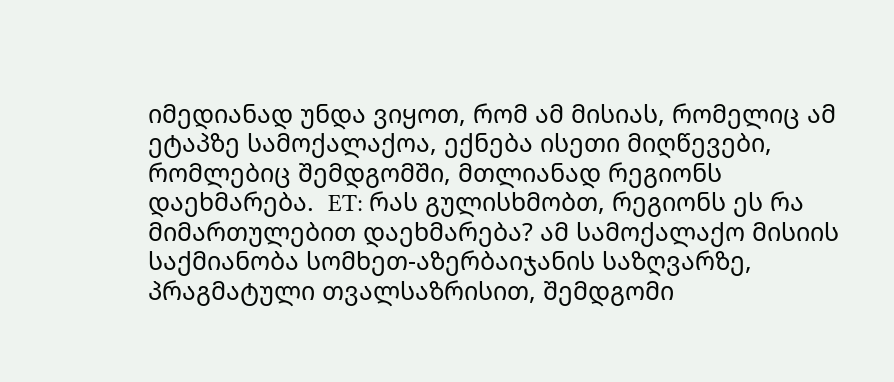იმედიანად უნდა ვიყოთ, რომ ამ მისიას, რომელიც ამ ეტაპზე სამოქალაქოა, ექნება ისეთი მიღწევები, რომლებიც შემდგომში, მთლიანად რეგიონს დაეხმარება.  ET: რას გულისხმობთ, რეგიონს ეს რა მიმართულებით დაეხმარება? ამ სამოქალაქო მისიის საქმიანობა სომხეთ-აზერბაიჯანის საზღვარზე, პრაგმატული თვალსაზრისით, შემდგომი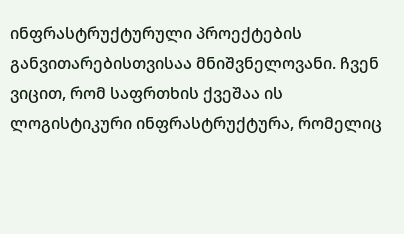ინფრასტრუქტურული პროექტების განვითარებისთვისაა მნიშვნელოვანი. ჩვენ ვიცით, რომ საფრთხის ქვეშაა ის ლოგისტიკური ინფრასტრუქტურა, რომელიც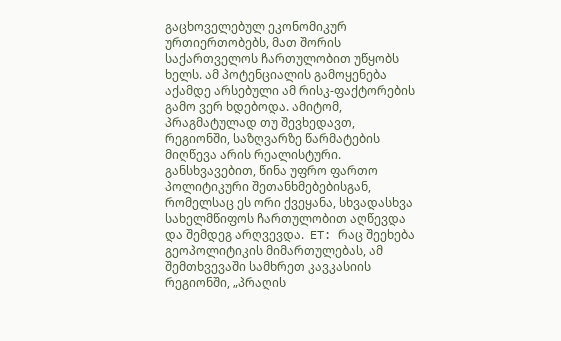გაცხოველებულ ეკონომიკურ ურთიერთობებს, მათ შორის საქართველოს ჩართულობით უწყობს ხელს. ამ პოტენციალის გამოყენება აქამდე არსებული ამ რისკ-ფაქტორების გამო ვერ ხდებოდა. ამიტომ, პრაგმატულად თუ შევხედავთ, რეგიონში, საზღვარზე წარმატების მიღწევა არის რეალისტური. განსხვავებით, წინა უფრო ფართო პოლიტიკური შეთანხმებებისგან, რომელსაც ეს ორი ქვეყანა, სხვადასხვა სახელმწიფოს ჩართულობით აღწევდა და შემდეგ არღვევდა.  ET: რაც შეეხება გეოპოლიტიკის მიმართულებას, ამ შემთხვევაში სამხრეთ კავკასიის რეგიონში, „პრაღის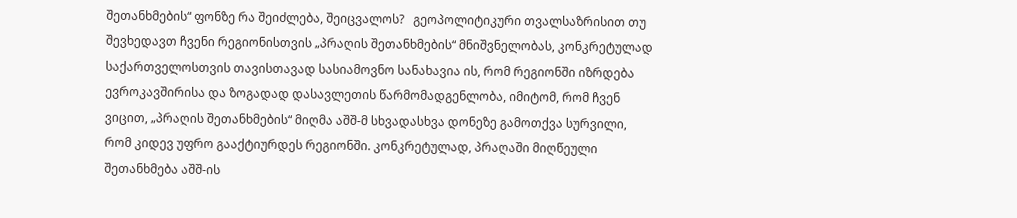შეთანხმების“ ფონზე რა შეიძლება, შეიცვალოს?   გეოპოლიტიკური თვალსაზრისით თუ შევხედავთ ჩვენი რეგიონისთვის „პრაღის შეთანხმების“ მნიშვნელობას, კონკრეტულად საქართველოსთვის თავისთავად სასიამოვნო სანახავია ის, რომ რეგიონში იზრდება ევროკავშირისა და ზოგადად დასავლეთის წარმომადგენლობა, იმიტომ, რომ ჩვენ ვიცით, „პრაღის შეთანხმების“ მიღმა აშშ-მ სხვადასხვა დონეზე გამოთქვა სურვილი, რომ კიდევ უფრო გააქტიურდეს რეგიონში. კონკრეტულად, პრაღაში მიღწეული შეთანხმება აშშ-ის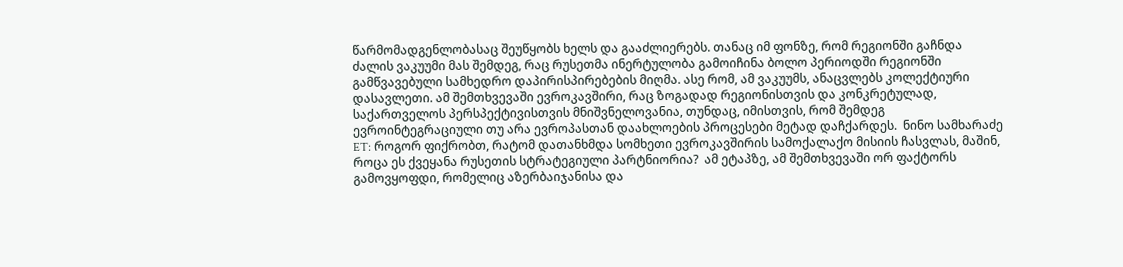წარმომადგენლობასაც შეუწყობს ხელს და გააძლიერებს. თანაც იმ ფონზე, რომ რეგიონში გაჩნდა ძალის ვაკუუმი მას შემდეგ, რაც რუსეთმა ინერტულობა გამოიჩინა ბოლო პერიოდში რეგიონში გამწვავებული სამხედრო დაპირისპირებების მიღმა. ასე რომ, ამ ვაკუუმს, ანაცვლებს კოლექტიური დასავლეთი. ამ შემთხვევაში ევროკავშირი, რაც ზოგადად რეგიონისთვის და კონკრეტულად, საქართველოს პერსპექტივისთვის მნიშვნელოვანია, თუნდაც, იმისთვის, რომ შემდეგ ევროინტეგრაციული თუ არა ევროპასთან დაახლოების პროცესები მეტად დაჩქარდეს.  ნინო სამხარაძე ET: როგორ ფიქრობთ, რატომ დათანხმდა სომხეთი ევროკავშირის სამოქალაქო მისიის ჩასვლას, მაშინ, როცა ეს ქვეყანა რუსეთის სტრატეგიული პარტნიორია?  ამ ეტაპზე, ამ შემთხვევაში ორ ფაქტორს გამოვყოფდი, რომელიც აზერბაიჯანისა და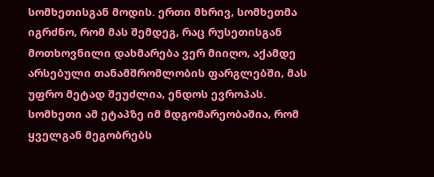სომხეთისგან მოდის. ერთი მხრივ, სომხეთმა იგრძნო, რომ მას შემდეგ, რაც რუსეთისგან მოთხოვნილი დახმარება ვერ მიიღო, აქამდე არსებული თანამშრომლობის ფარგლებში, მას უფრო მეტად შეუძლია, ენდოს ევროპას. სომხეთი ამ ეტაპზე იმ მდგომარეობაშია, რომ ყველგან მეგობრებს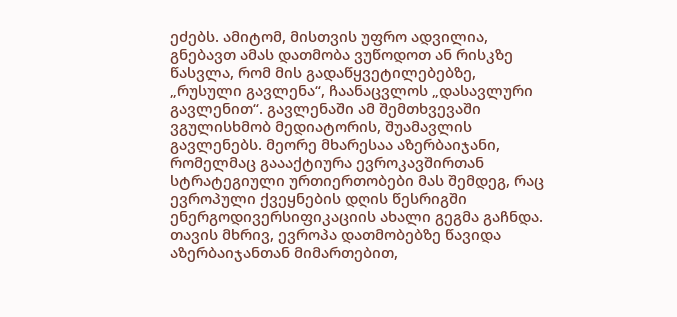ეძებს. ამიტომ, მისთვის უფრო ადვილია, გნებავთ ამას დათმობა ვუწოდოთ ან რისკზე წასვლა, რომ მის გადაწყვეტილებებზე, „რუსული გავლენა“, ჩაანაცვლოს „დასავლური გავლენით“. გავლენაში ამ შემთხვევაში ვგულისხმობ მედიატორის, შუამავლის გავლენებს. მეორე მხარესაა აზერბაიჯანი, რომელმაც გაააქტიურა ევროკავშირთან სტრატეგიული ურთიერთობები მას შემდეგ, რაც ევროპული ქვეყნების დღის წესრიგში ენერგოდივერსიფიკაციის ახალი გეგმა გაჩნდა. თავის მხრივ, ევროპა დათმობებზე წავიდა აზერბაიჯანთან მიმართებით,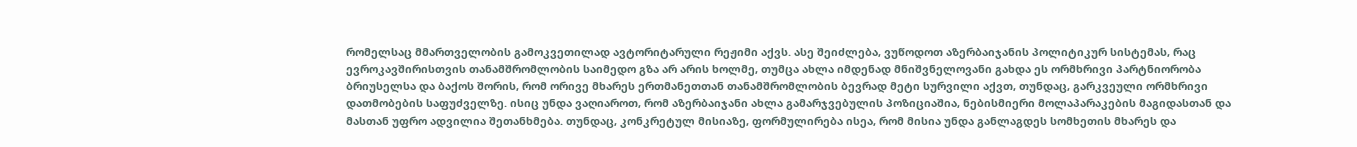რომელსაც მმართველობის გამოკვეთილად ავტორიტარული რეჟიმი აქვს. ასე შეიძლება, ვუწოდოთ აზერბაიჯანის პოლიტიკურ სისტემას, რაც ევროკავშირისთვის თანამშრომლობის საიმედო გზა არ არის ხოლმე, თუმცა ახლა იმდენად მნიშვნელოვანი გახდა ეს ორმხრივი პარტნიორობა ბრიუსელსა და ბაქოს შორის, რომ ორივე მხარეს ერთმანეთთან თანამშრომლობის ბევრად მეტი სურვილი აქვთ, თუნდაც, გარკვეული ორმხრივი დათმობების საფუძველზე. ისიც უნდა ვაღიაროთ, რომ აზერბაიჯანი ახლა გამარჯვებულის პოზიციაშია, ნებისმიერი მოლაპარაკების მაგიდასთან და  მასთან უფრო ადვილია შეთანხმება. თუნდაც, კონკრეტულ მისიაზე, ფორმულირება ისეა, რომ მისია უნდა განლაგდეს სომხეთის მხარეს და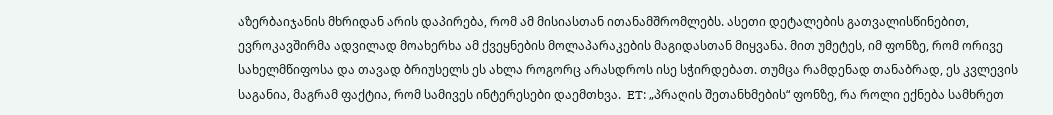აზერბაიჯანის მხრიდან არის დაპირება, რომ ამ მისიასთან ითანამშრომლებს. ასეთი დეტალების გათვალისწინებით, ევროკავშირმა ადვილად მოახერხა ამ ქვეყნების მოლაპარაკების მაგიდასთან მიყვანა. მით უმეტეს, იმ ფონზე, რომ ორივე სახელმწიფოსა და თავად ბრიუსელს ეს ახლა როგორც არასდროს ისე სჭირდებათ. თუმცა რამდენად თანაბრად, ეს კვლევის საგანია, მაგრამ ფაქტია, რომ სამივეს ინტერესები დაემთხვა.  ET: „პრაღის შეთანხმების“ ფონზე, რა როლი ექნება სამხრეთ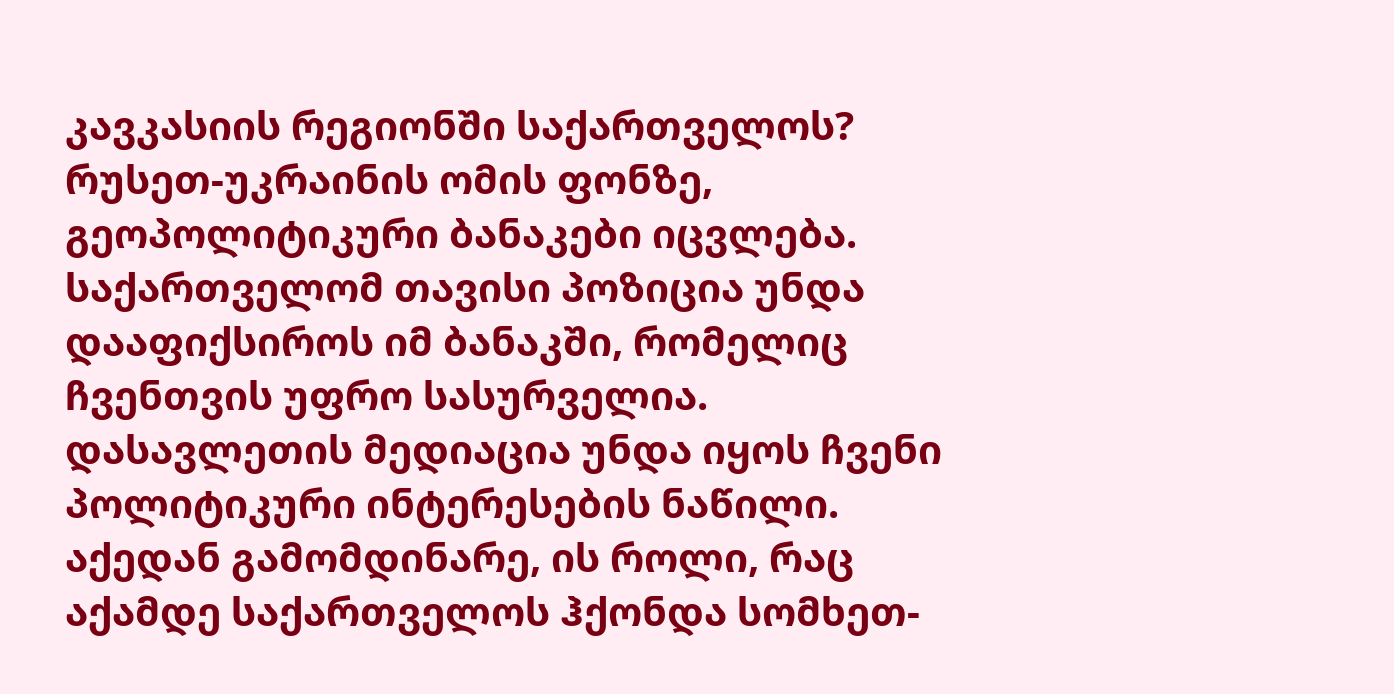კავკასიის რეგიონში საქართველოს?  რუსეთ-უკრაინის ომის ფონზე, გეოპოლიტიკური ბანაკები იცვლება. საქართველომ თავისი პოზიცია უნდა დააფიქსიროს იმ ბანაკში, რომელიც ჩვენთვის უფრო სასურველია. დასავლეთის მედიაცია უნდა იყოს ჩვენი პოლიტიკური ინტერესების ნაწილი. აქედან გამომდინარე, ის როლი, რაც აქამდე საქართველოს ჰქონდა სომხეთ-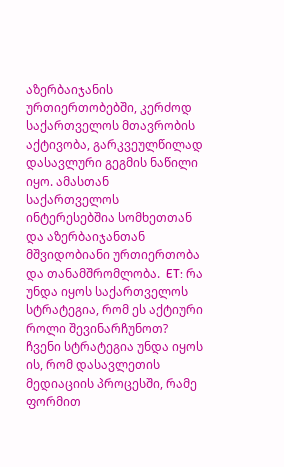აზერბაიჯანის ურთიერთობებში, კერძოდ საქართველოს მთავრობის აქტივობა, გარკვეულწილად დასავლური გეგმის ნაწილი იყო. ამასთან საქართველოს ინტერესებშია სომხეთთან და აზერბაიჯანთან მშვიდობიანი ურთიერთობა და თანამშრომლობა.  ET: რა უნდა იყოს საქართველოს სტრატეგია, რომ ეს აქტიური როლი შევინარჩუნოთ?  ჩვენი სტრატეგია უნდა იყოს ის, რომ დასავლეთის მედიაციის პროცესში, რამე ფორმით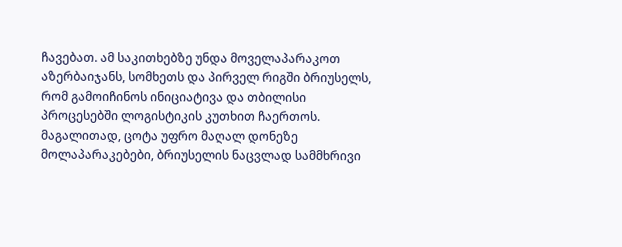ჩავებათ. ამ საკითხებზე უნდა მოველაპარაკოთ აზერბაიჯანს, სომხეთს და პირველ რიგში ბრიუსელს, რომ გამოიჩინოს ინიციატივა და თბილისი პროცესებში ლოგისტიკის კუთხით ჩაერთოს.  მაგალითად, ცოტა უფრო მაღალ დონეზე მოლაპარაკებები, ბრიუსელის ნაცვლად სამმხრივი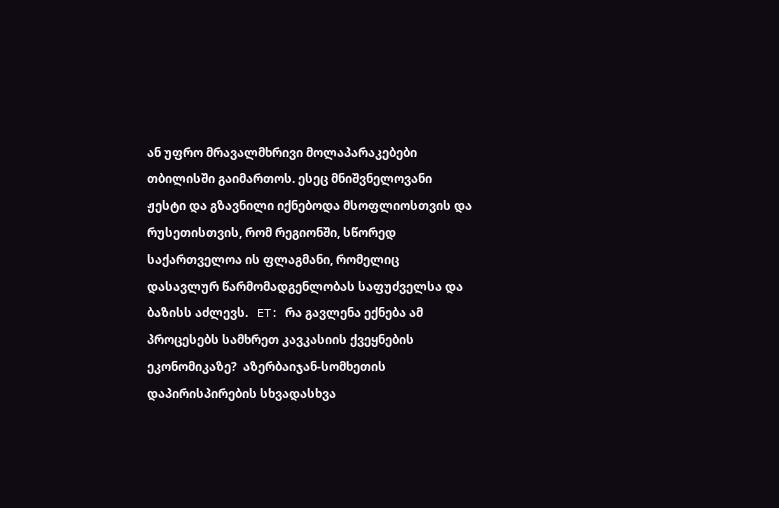ან უფრო მრავალმხრივი მოლაპარაკებები თბილისში გაიმართოს. ესეც მნიშვნელოვანი ჟესტი და გზავნილი იქნებოდა მსოფლიოსთვის და რუსეთისთვის, რომ რეგიონში, სწორედ საქართველოა ის ფლაგმანი, რომელიც დასავლურ წარმომადგენლობას საფუძველსა და ბაზისს აძლევს.   ET: რა გავლენა ექნება ამ პროცესებს სამხრეთ კავკასიის ქვეყნების ეკონომიკაზე?  აზერბაიჯან-სომხეთის დაპირისპირების სხვადასხვა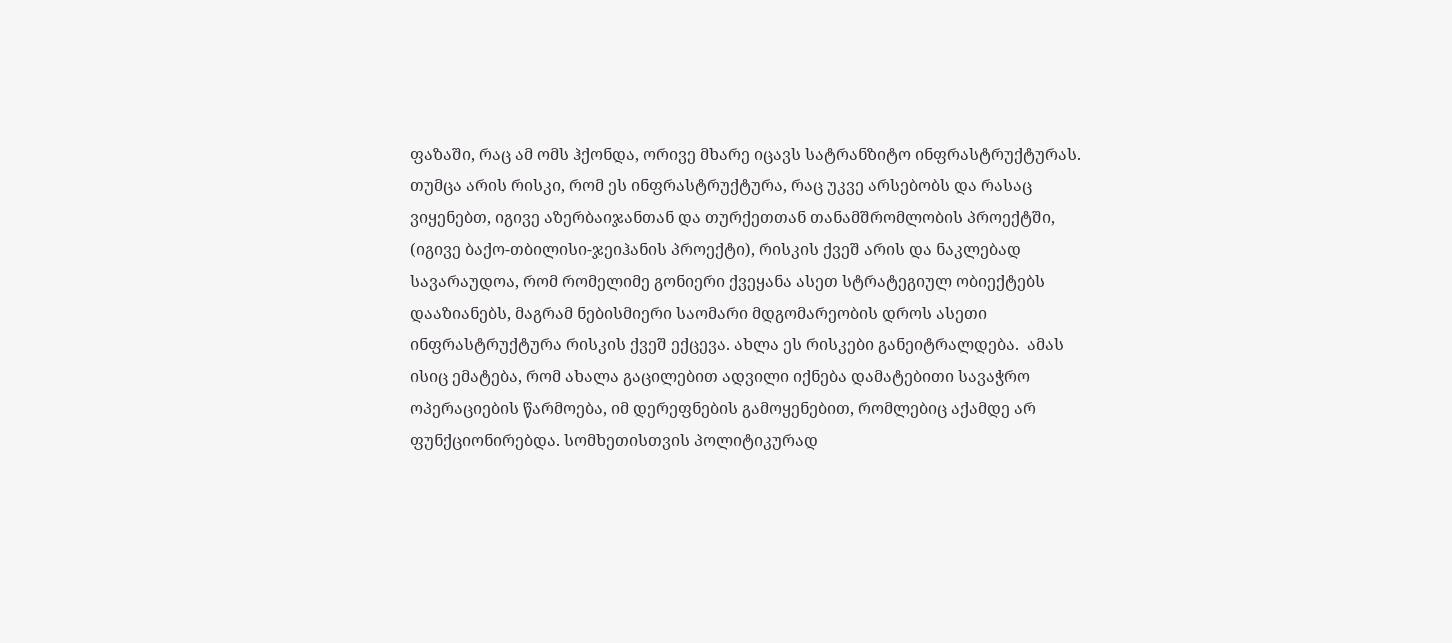ფაზაში, რაც ამ ომს ჰქონდა, ორივე მხარე იცავს სატრანზიტო ინფრასტრუქტურას. თუმცა არის რისკი, რომ ეს ინფრასტრუქტურა, რაც უკვე არსებობს და რასაც ვიყენებთ, იგივე აზერბაიჯანთან და თურქეთთან თანამშრომლობის პროექტში, (იგივე ბაქო-თბილისი-ჯეიჰანის პროექტი), რისკის ქვეშ არის და ნაკლებად სავარაუდოა, რომ რომელიმე გონიერი ქვეყანა ასეთ სტრატეგიულ ობიექტებს დააზიანებს, მაგრამ ნებისმიერი საომარი მდგომარეობის დროს ასეთი ინფრასტრუქტურა რისკის ქვეშ ექცევა. ახლა ეს რისკები განეიტრალდება.  ამას ისიც ემატება, რომ ახალა გაცილებით ადვილი იქნება დამატებითი სავაჭრო ოპერაციების წარმოება, იმ დერეფნების გამოყენებით, რომლებიც აქამდე არ ფუნქციონირებდა. სომხეთისთვის პოლიტიკურად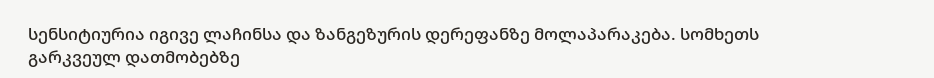სენსიტიურია იგივე ლაჩინსა და ზანგეზურის დერეფანზე მოლაპარაკება. სომხეთს გარკვეულ დათმობებზე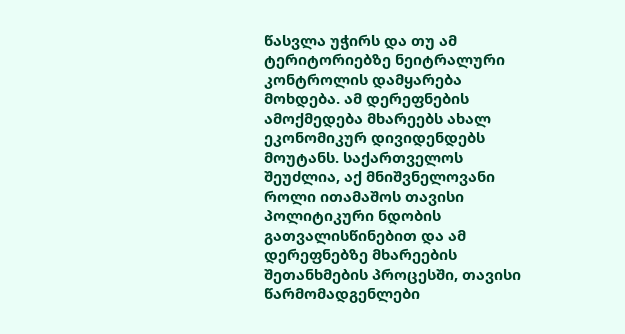წასვლა უჭირს და თუ ამ ტერიტორიებზე ნეიტრალური კონტროლის დამყარება მოხდება. ამ დერეფნების ამოქმედება მხარეებს ახალ ეკონომიკურ დივიდენდებს მოუტანს. საქართველოს შეუძლია, აქ მნიშვნელოვანი როლი ითამაშოს თავისი პოლიტიკური ნდობის გათვალისწინებით და ამ დერეფნებზე მხარეების შეთანხმების პროცესში, თავისი წარმომადგენლები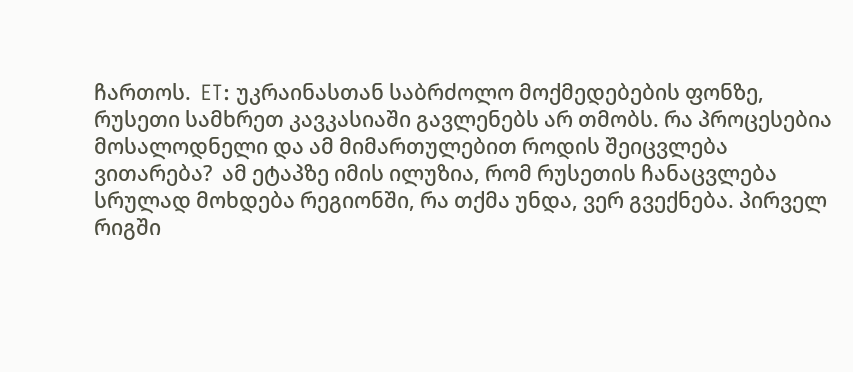ჩართოს.  ET: უკრაინასთან საბრძოლო მოქმედებების ფონზე, რუსეთი სამხრეთ კავკასიაში გავლენებს არ თმობს. რა პროცესებია მოსალოდნელი და ამ მიმართულებით როდის შეიცვლება ვითარება?  ამ ეტაპზე იმის ილუზია, რომ რუსეთის ჩანაცვლება სრულად მოხდება რეგიონში, რა თქმა უნდა, ვერ გვექნება. პირველ რიგში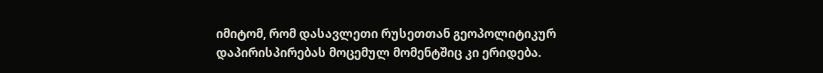იმიტომ, რომ დასავლეთი რუსეთთან გეოპოლიტიკურ დაპირისპირებას მოცემულ მომენტშიც კი ერიდება.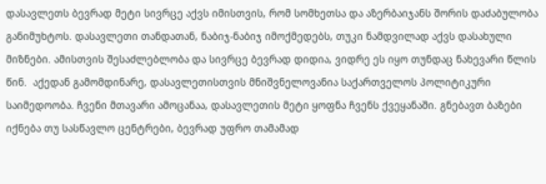დასავლეთს ბევრად მეტი სივრცე აქვს იმისთვის, რომ სომხეთსა და აზერბაიჯანს შორის დაძაბულობა განიმუხტოს. დასავლეთი თანდათან, ნაბიჯ-ნაბიჯ იმოქმედებს, თუკი ნამდვილად აქვს დასახული მიზნები. ამისთვის შესაძლებლობა და სივრცე ბევრად დიდია, ვიდრე ეს იყო თუნდაც ნახევარი წლის წინ.  აქედან გამომდინარე, დასავლეთისთვის მნიშვნელოვანია საქართველოს პოლიტიკური საიმედოობა. ჩვენი მთავარი ამოცანაა, დასავლეთის მეტი ყოფნა ჩვენს ქვეყანაში. გნებავთ ბაზები იქნება თუ სასწავლო ცენტრები, ბევრად უფრო თამამად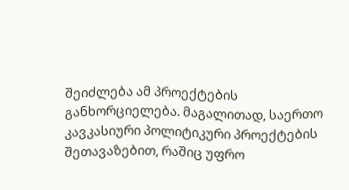შეიძლება ამ პროექტების განხორციელება. მაგალითად, საერთო კავკასიური პოლიტიკური პროექტების შეთავაზებით, რაშიც უფრო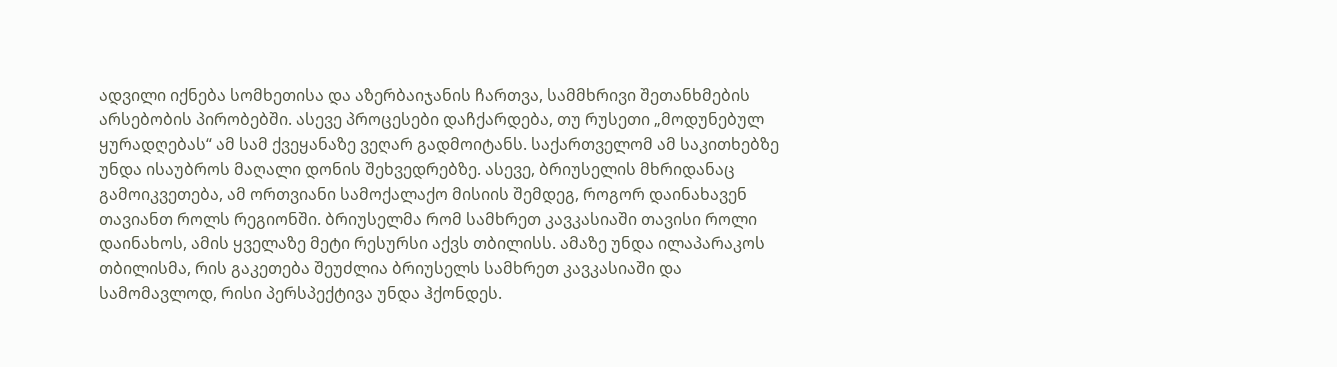ადვილი იქნება სომხეთისა და აზერბაიჯანის ჩართვა, სამმხრივი შეთანხმების არსებობის პირობებში. ასევე პროცესები დაჩქარდება, თუ რუსეთი „მოდუნებულ ყურადღებას“ ამ სამ ქვეყანაზე ვეღარ გადმოიტანს. საქართველომ ამ საკითხებზე უნდა ისაუბროს მაღალი დონის შეხვედრებზე. ასევე, ბრიუსელის მხრიდანაც გამოიკვეთება, ამ ორთვიანი სამოქალაქო მისიის შემდეგ, როგორ დაინახავენ თავიანთ როლს რეგიონში. ბრიუსელმა რომ სამხრეთ კავკასიაში თავისი როლი დაინახოს, ამის ყველაზე მეტი რესურსი აქვს თბილისს. ამაზე უნდა ილაპარაკოს თბილისმა, რის გაკეთება შეუძლია ბრიუსელს სამხრეთ კავკასიაში და სამომავლოდ, რისი პერსპექტივა უნდა ჰქონდეს.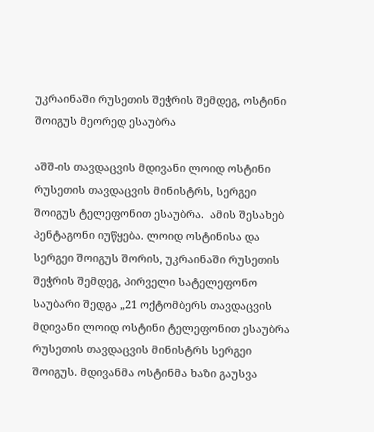უკრაინაში რუსეთის შეჭრის შემდეგ, ოსტინი შოიგუს მეორედ ესაუბრა

აშშ-ის თავდაცვის მდივანი ლოიდ ოსტინი რუსეთის თავდაცვის მინისტრს, სერგეი შოიგუს ტელეფონით ესაუბრა.  ამის შესახებ პენტაგონი იუწყება. ლოიდ ოსტინისა და სერგეი შოიგუს შორის, უკრაინაში რუსეთის შეჭრის შემდეგ, პირველი სატელეფონო საუბარი შედგა „21 ოქტომბერს თავდაცვის მდივანი ლოიდ ოსტინი ტელეფონით ესაუბრა რუსეთის თავდაცვის მინისტრს სერგეი შოიგუს. მდივანმა ოსტინმა ხაზი გაუსვა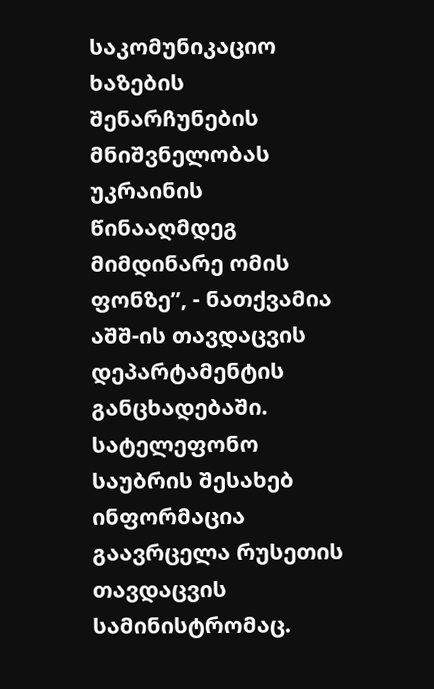საკომუნიკაციო ხაზების შენარჩუნების მნიშვნელობას უკრაინის წინააღმდეგ მიმდინარე ომის ფონზე”, - ნათქვამია აშშ-ის თავდაცვის დეპარტამენტის განცხადებაში. სატელეფონო საუბრის შესახებ ინფორმაცია გაავრცელა რუსეთის თავდაცვის სამინისტრომაც.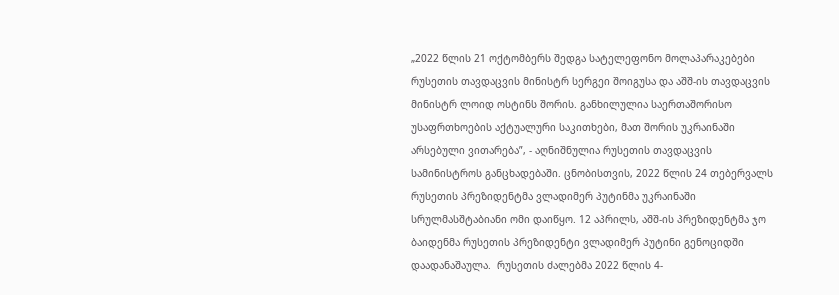„2022 წლის 21 ოქტომბერს შედგა სატელეფონო მოლაპარაკებები რუსეთის თავდაცვის მინისტრ სერგეი შოიგუსა და აშშ-ის თავდაცვის მინისტრ ლოიდ ოსტინს შორის. განხილულია საერთაშორისო უსაფრთხოების აქტუალური საკითხები, მათ შორის უკრაინაში არსებული ვითარება”, - აღნიშნულია რუსეთის თავდაცვის სამინისტროს განცხადებაში. ცნობისთვის, 2022 წლის 24 თებერვალს რუსეთის პრეზიდენტმა ვლადიმერ პუტინმა უკრაინაში სრულმასშტაბიანი ომი დაიწყო. 12 აპრილს, აშშ-ის პრეზიდენტმა ჯო ბაიდენმა რუსეთის პრეზიდენტი ვლადიმერ პუტინი გენოციდში დაადანაშაულა.  რუსეთის ძალებმა 2022 წლის 4-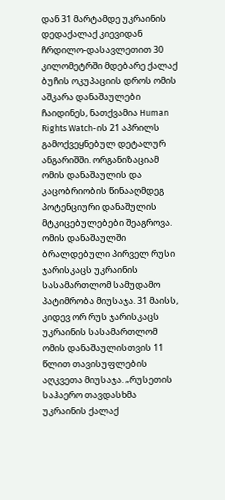დან 31 მარტამდე უკრაინის დედაქალაქ კიევიდან ჩრდილო-დასავლეთით 30 კილომეტრში მდებარე ქალაქ ბუჩის ოკუპაციის დროს ომის აშკარა დანაშაულები ჩაიდინეს, ნათქვამია Human Rights Watch-ის 21 აპრილს გამოქვეყნებულ დეტალურ ანგარიშში. ორგანიზაციამ ომის დანაშაულის და კაცობრიობის წინააღმდეგ პოტენციური დანაშულის მტკიცებულებები შეაგროვა. ომის დანაშაულში ბრალდებული პირველ რუსი ჯარისკაცს უკრაინის სასამართლომ სამუდამო პატიმრობა მიუსაჯა. 31 მაისს, კიდევ ორ რუს ჯარისკაცს უკრაინის სასამართლომ ომის დანაშაულისთვის 11 წლით თავისუფლების აღკვეთა მიუსაჯა. „რუსეთის საჰაერო თავდასხმა უკრაინის ქალაქ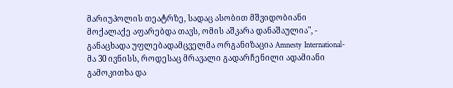მარიუპოლის თეატრზე, სადაც ასობით მშვიდობიანი მოქალაქე აფარებდა თავს, ომის აშკარა დანაშაულია", - განაცხადა უფლებადამცველმა ორგანიზაცია Amnesty International-მა 30 ივნისს, როდესაც მრავალი გადარჩენილი ადამიანი გამოკითხა და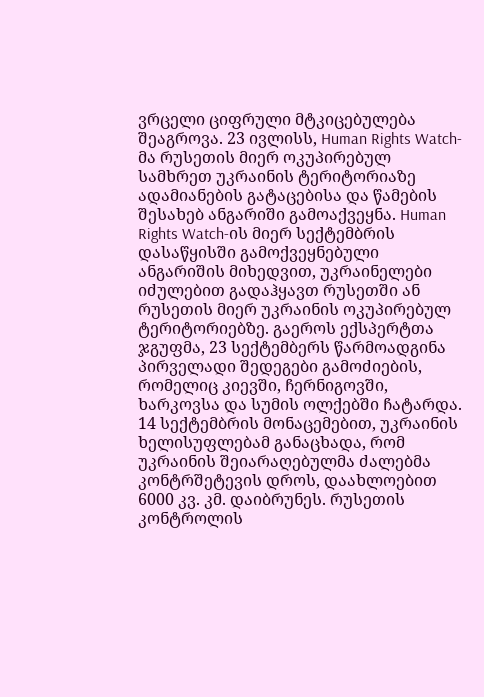ვრცელი ციფრული მტკიცებულება შეაგროვა. 23 ივლისს, Human Rights Watch-მა რუსეთის მიერ ოკუპირებულ სამხრეთ უკრაინის ტერიტორიაზე ადამიანების გატაცებისა და წამების შესახებ ანგარიში გამოაქვეყნა. Human Rights Watch-ის მიერ სექტემბრის დასაწყისში გამოქვეყნებული ანგარიშის მიხედვით, უკრაინელები იძულებით გადაჰყავთ რუსეთში ან რუსეთის მიერ უკრაინის ოკუპირებულ ტერიტორიებზე. გაეროს ექსპერტთა ჯგუფმა, 23 სექტემბერს წარმოადგინა პირველადი შედეგები გამოძიების, რომელიც კიევში, ჩერნიგოვში, ხარკოვსა და სუმის ოლქებში ჩატარდა. 14 სექტემბრის მონაცემებით, უკრაინის ხელისუფლებამ განაცხადა, რომ უკრაინის შეიარაღებულმა ძალებმა კონტრშეტევის დროს, დაახლოებით 6000 კვ. კმ. დაიბრუნეს. რუსეთის კონტროლის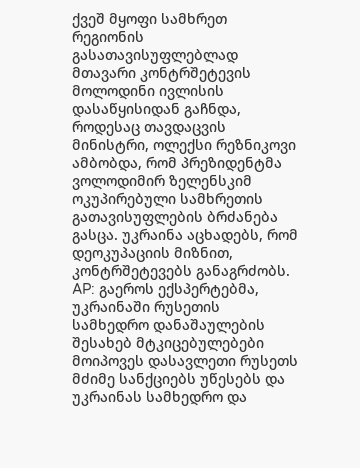ქვეშ მყოფი სამხრეთ რეგიონის გასათავისუფლებლად მთავარი კონტრშეტევის მოლოდინი ივლისის დასაწყისიდან გაჩნდა, როდესაც თავდაცვის მინისტრი, ოლექსი რეზნიკოვი ამბობდა, რომ პრეზიდენტმა ვოლოდიმირ ზელენსკიმ ოკუპირებული სამხრეთის გათავისუფლების ბრძანება გასცა. უკრაინა აცხადებს, რომ დეოკუპაციის მიზნით, კონტრშეტევებს განაგრძობს. AP: გაეროს ექსპერტებმა, უკრაინაში რუსეთის სამხედრო დანაშაულების შესახებ მტკიცებულებები მოიპოვეს დასავლეთი რუსეთს მძიმე სანქციებს უწესებს და უკრაინას სამხედრო და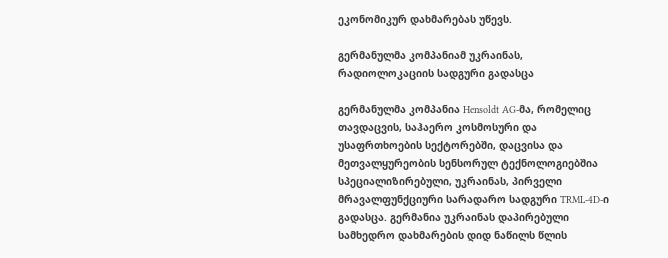ეკონომიკურ დახმარებას უწევს.

გერმანულმა კომპანიამ უკრაინას, რადიოლოკაციის სადგური გადასცა

გერმანულმა კომპანია Hensoldt AG-მა, რომელიც თავდაცვის, საჰაერო კოსმოსური და უსაფრთხოების სექტორებში, დაცვისა და მეთვალყურეობის სენსორულ ტექნოლოგიებშია სპეციალიზირებული, უკრაინას, პირველი მრავალფუნქციური სარადარო სადგური TRML-4D-ი გადასცა. გერმანია უკრაინას დაპირებული სამხედრო დახმარების დიდ ნაწილს წლის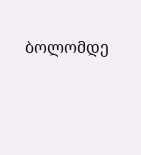ბოლომდე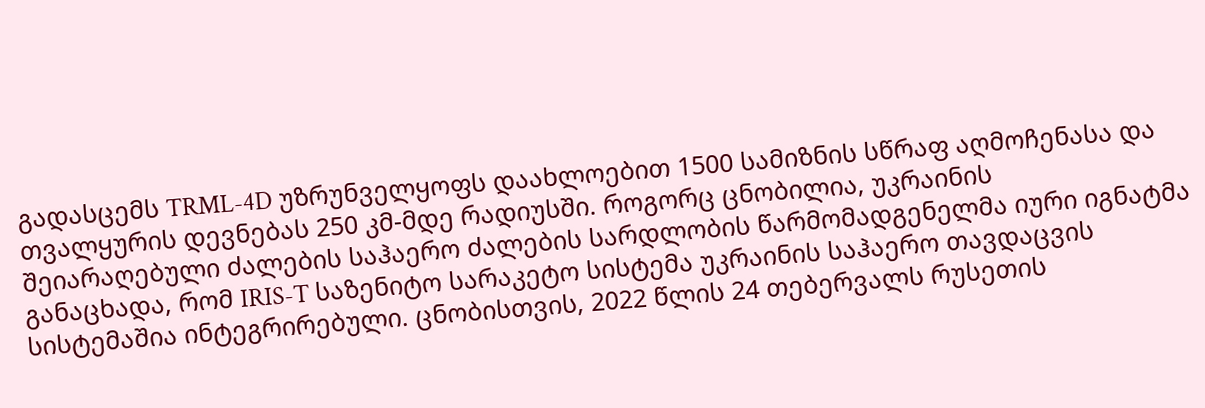გადასცემს TRML-4D უზრუნველყოფს დაახლოებით 1500 სამიზნის სწრაფ აღმოჩენასა და თვალყურის დევნებას 250 კმ-მდე რადიუსში. როგორც ცნობილია, უკრაინის შეიარაღებული ძალების საჰაერო ძალების სარდლობის წარმომადგენელმა იური იგნატმა განაცხადა, რომ IRIS-T საზენიტო სარაკეტო სისტემა უკრაინის საჰაერო თავდაცვის სისტემაშია ინტეგრირებული. ცნობისთვის, 2022 წლის 24 თებერვალს რუსეთის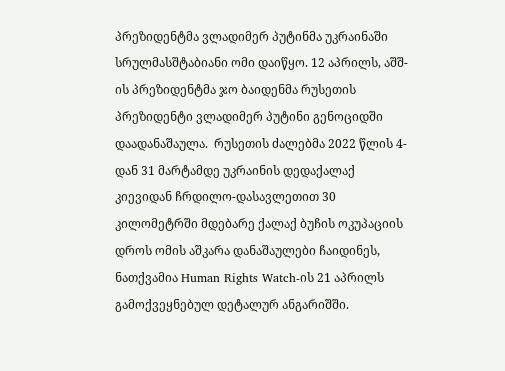პრეზიდენტმა ვლადიმერ პუტინმა უკრაინაში სრულმასშტაბიანი ომი დაიწყო. 12 აპრილს, აშშ-ის პრეზიდენტმა ჯო ბაიდენმა რუსეთის პრეზიდენტი ვლადიმერ პუტინი გენოციდში დაადანაშაულა.  რუსეთის ძალებმა 2022 წლის 4-დან 31 მარტამდე უკრაინის დედაქალაქ კიევიდან ჩრდილო-დასავლეთით 30 კილომეტრში მდებარე ქალაქ ბუჩის ოკუპაციის დროს ომის აშკარა დანაშაულები ჩაიდინეს, ნათქვამია Human Rights Watch-ის 21 აპრილს გამოქვეყნებულ დეტალურ ანგარიშში.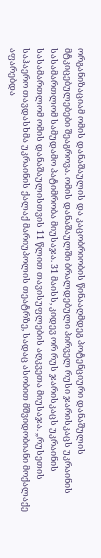ორგანიზაციამ ომის დანაშაულის და კაცობრიობის წინააღმდეგ პოტენციური დანაშულის მტკიცებულებები შეაგროვა. ომის დანაშაულში ბრალდებული პირველ რუსი ჯარისკაცს უკრაინის სასამართლომ სამუდამო პატიმრობა მიუსაჯა. 31 მაისს, კიდევ ორ რუს ჯარისკაცს უკრაინის სასამართლომ ომის დანაშაულისთვის 11 წლით თავისუფლების აღკვეთა მიუსაჯა. „რუსეთის საჰაერო თავდასხმა უკრაინის ქალაქ მარიუპოლის თეატრზე, სადაც ასობით მშვიდობიანი მოქალაქე აფარებდა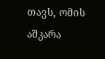თავს, ომის აშკარა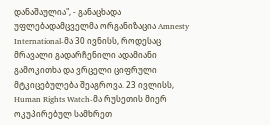დანაშაულია", - განაცხადა უფლებადამცველმა ორგანიზაცია Amnesty International-მა 30 ივნისს, როდესაც მრავალი გადარჩენილი ადამიანი გამოკითხა და ვრცელი ციფრული მტკიცებულება შეაგროვა. 23 ივლისს, Human Rights Watch-მა რუსეთის მიერ ოკუპირებულ სამხრეთ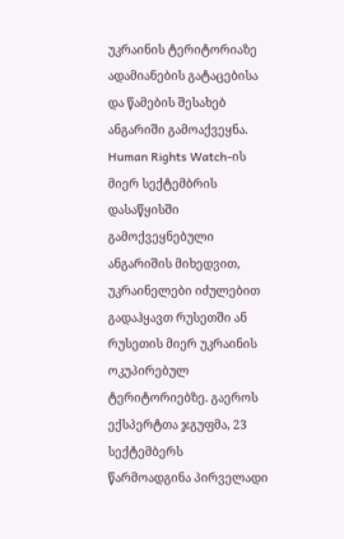უკრაინის ტერიტორიაზე ადამიანების გატაცებისა და წამების შესახებ ანგარიში გამოაქვეყნა. Human Rights Watch-ის მიერ სექტემბრის დასაწყისში გამოქვეყნებული ანგარიშის მიხედვით, უკრაინელები იძულებით გადაჰყავთ რუსეთში ან რუსეთის მიერ უკრაინის ოკუპირებულ ტერიტორიებზე. გაეროს ექსპერტთა ჯგუფმა, 23 სექტემბერს წარმოადგინა პირველადი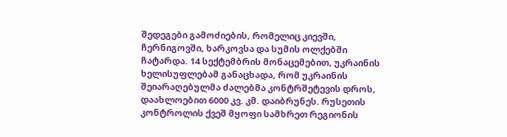შედეგები გამოძიების, რომელიც კიევში, ჩერნიგოვში, ხარკოვსა და სუმის ოლქებში ჩატარდა. 14 სექტემბრის მონაცემებით, უკრაინის ხელისუფლებამ განაცხადა, რომ უკრაინის შეიარაღებულმა ძალებმა კონტრშეტევის დროს, დაახლოებით 6000 კვ. კმ. დაიბრუნეს. რუსეთის კონტროლის ქვეშ მყოფი სამხრეთ რეგიონის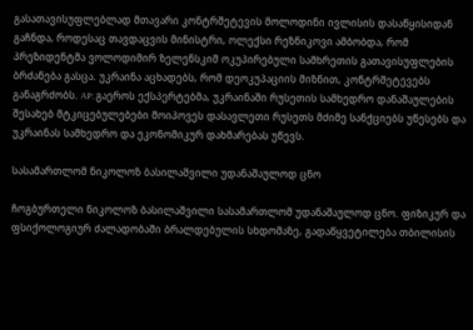გასათავისუფლებლად მთავარი კონტრშეტევის მოლოდინი ივლისის დასაწყისიდან გაჩნდა, როდესაც თავდაცვის მინისტრი, ოლექსი რეზნიკოვი ამბობდა, რომ პრეზიდენტმა ვოლოდიმირ ზელენსკიმ ოკუპირებული სამხრეთის გათავისუფლების ბრძანება გასცა. უკრაინა აცხადებს, რომ დეოკუპაციის მიზნით, კონტრშეტევებს განაგრძობს. AP: გაეროს ექსპერტებმა, უკრაინაში რუსეთის სამხედრო დანაშაულების შესახებ მტკიცებულებები მოიპოვეს დასავლეთი რუსეთს მძიმე სანქციებს უწესებს და უკრაინას სამხედრო და ეკონომიკურ დახმარებას უწევს.

სასამართლომ ნიკოლოზ ბასილაშვილი უდანაშაულოდ ცნო

ჩოგბურთელი ნიკოლოზ ბასილაშვილი სასამართლომ უდანაშაულოდ ცნო. ფიზიკურ და ფსიქოლოგიურ ძალადობაში ბრალდებულის სხდომაზე, გადაწყვეტილება თბილისის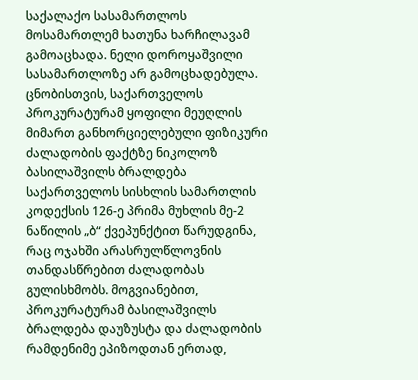საქალაქო სასამართლოს მოსამართლემ ხათუნა ხარჩილავამ გამოაცხადა. ნელი დოროყაშვილი სასამართლოზე არ გამოცხადებულა. ცნობისთვის, საქართველოს პროკურატურამ ყოფილი მეუღლის მიმართ განხორციელებული ფიზიკური ძალადობის ფაქტზე ნიკოლოზ ბასილაშვილს ბრალდება საქართველოს სისხლის სამართლის კოდექსის 126-ე პრიმა მუხლის მე-2 ნაწილის „ბ“ ქვეპუნქტით წარუდგინა, რაც ოჯახში არასრულწლოვნის თანდასწრებით ძალადობას გულისხმობს. მოგვიანებით, პროკურატურამ ბასილაშვილს ბრალდება დაუზუსტა და ძალადობის რამდენიმე ეპიზოდთან ერთად,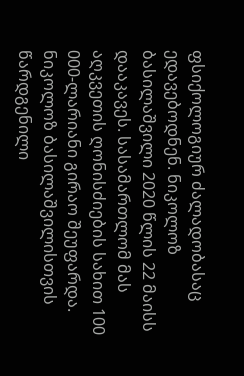ფსიქოლოგიურ ძალადობასაც ედავებოდნენ. ნიკოლოზ ბასილაშვილი 2020 წლის 22 მაისს დააკავეს. სასამართლომ მას აღკვეთის ღონისძიების სახით 100 000-ლარიანი გირაო შეუფარდა. ნიკოლოზ ბასილაშვილისთვის წარდგენილი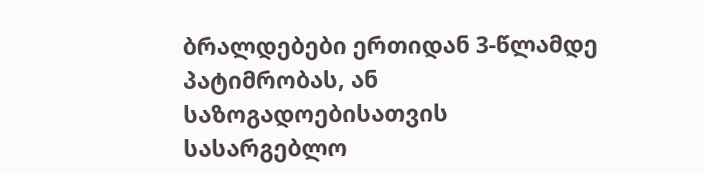ბრალდებები ერთიდან 3-წლამდე პატიმრობას, ან საზოგადოებისათვის სასარგებლო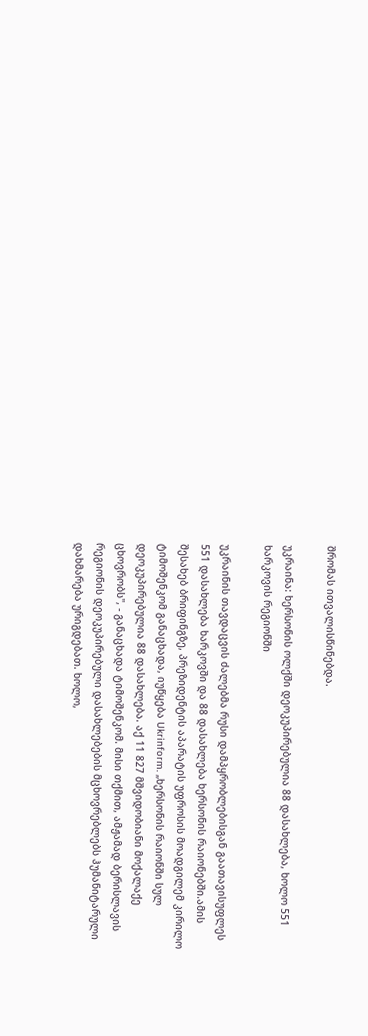შრომას ითვალისწინებდა.

უკრაინა: ხერსონის ოლქში დეოკუპირებულია 88 დასახლება, ხოლო 551 ხარკოვის რეგიონში

უკრაინის თავდაცვის ძალებმა რუსი დამპყრობლებისგან გაათავისუფლეს 551 დასახლება ხარკოვში და 88 დასახლება ხერსონის რაიონებში.ამის შესახებ ბრიფინგზე, პრეზიდენტის აპარატის უფროსის მოადგილემ კირილო ტიმოშენკომ განაცხადა, იუწყება Ukrinform. „ხერსონის რაიონში სულ დეოკუპირებულია 88 დასახლება. აქ 11 827 მშვიდობიანი მოქალაქე ცხოვრობს", - განაცხადა ტიმოშენკომ. მისი თქმით, ამჟამად ბერისლავის რეგიონის დეოკუპირებული დასახლებების მცხოვრებლებს ჰუმანიტარული დახმარება ურიგდებათ. ხოლო,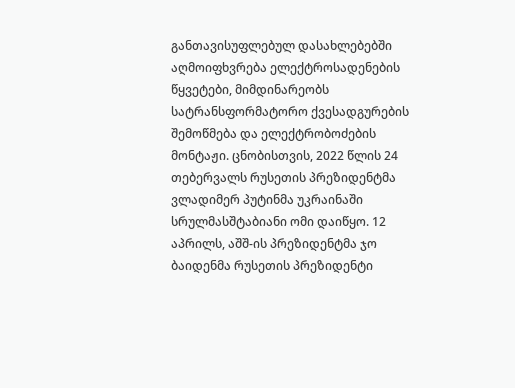განთავისუფლებულ დასახლებებში აღმოიფხვრება ელექტროსადენების წყვეტები, მიმდინარეობს სატრანსფორმატორო ქვესადგურების შემოწმება და ელექტრობოძების მონტაჟი. ცნობისთვის, 2022 წლის 24 თებერვალს რუსეთის პრეზიდენტმა ვლადიმერ პუტინმა უკრაინაში სრულმასშტაბიანი ომი დაიწყო. 12 აპრილს, აშშ-ის პრეზიდენტმა ჯო ბაიდენმა რუსეთის პრეზიდენტი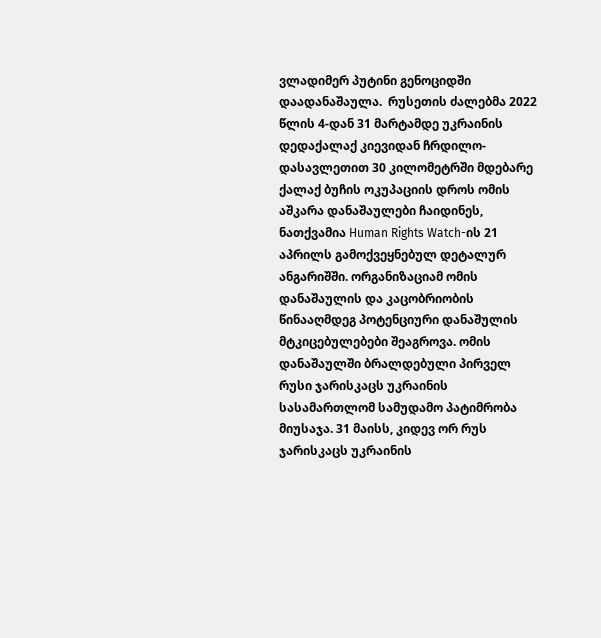ვლადიმერ პუტინი გენოციდში დაადანაშაულა.  რუსეთის ძალებმა 2022 წლის 4-დან 31 მარტამდე უკრაინის დედაქალაქ კიევიდან ჩრდილო-დასავლეთით 30 კილომეტრში მდებარე ქალაქ ბუჩის ოკუპაციის დროს ომის აშკარა დანაშაულები ჩაიდინეს, ნათქვამია Human Rights Watch-ის 21 აპრილს გამოქვეყნებულ დეტალურ ანგარიშში. ორგანიზაციამ ომის დანაშაულის და კაცობრიობის წინააღმდეგ პოტენციური დანაშულის მტკიცებულებები შეაგროვა. ომის დანაშაულში ბრალდებული პირველ რუსი ჯარისკაცს უკრაინის სასამართლომ სამუდამო პატიმრობა მიუსაჯა. 31 მაისს, კიდევ ორ რუს ჯარისკაცს უკრაინის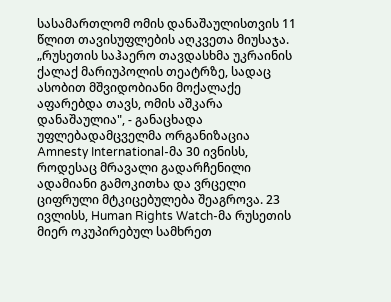სასამართლომ ომის დანაშაულისთვის 11 წლით თავისუფლების აღკვეთა მიუსაჯა. „რუსეთის საჰაერო თავდასხმა უკრაინის ქალაქ მარიუპოლის თეატრზე, სადაც ასობით მშვიდობიანი მოქალაქე აფარებდა თავს, ომის აშკარა დანაშაულია", - განაცხადა უფლებადამცველმა ორგანიზაცია Amnesty International-მა 30 ივნისს, როდესაც მრავალი გადარჩენილი ადამიანი გამოკითხა და ვრცელი ციფრული მტკიცებულება შეაგროვა. 23 ივლისს, Human Rights Watch-მა რუსეთის მიერ ოკუპირებულ სამხრეთ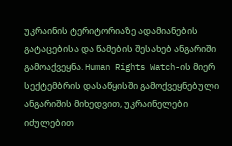უკრაინის ტერიტორიაზე ადამიანების გატაცებისა და წამების შესახებ ანგარიში გამოაქვეყნა. Human Rights Watch-ის მიერ სექტემბრის დასაწყისში გამოქვეყნებული ანგარიშის მიხედვით, უკრაინელები იძულებით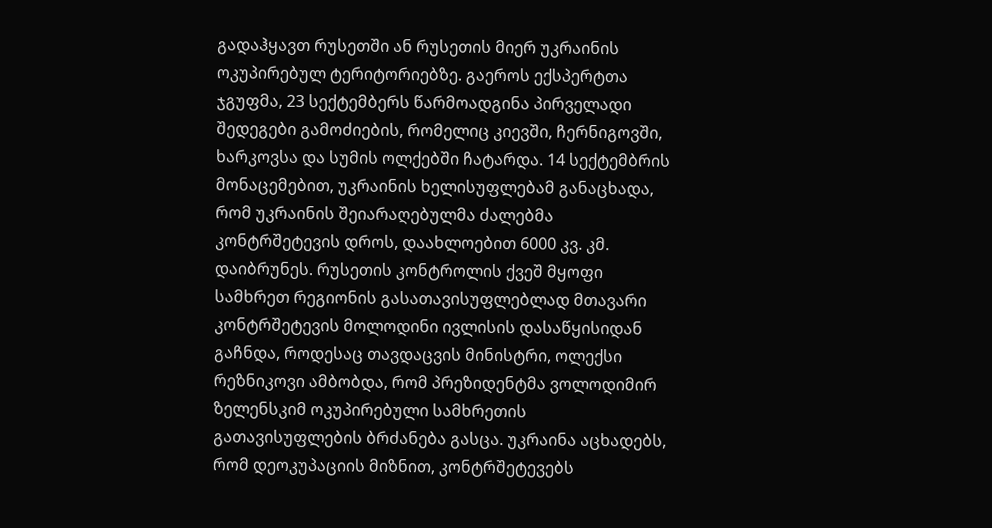გადაჰყავთ რუსეთში ან რუსეთის მიერ უკრაინის ოკუპირებულ ტერიტორიებზე. გაეროს ექსპერტთა ჯგუფმა, 23 სექტემბერს წარმოადგინა პირველადი შედეგები გამოძიების, რომელიც კიევში, ჩერნიგოვში, ხარკოვსა და სუმის ოლქებში ჩატარდა. 14 სექტემბრის მონაცემებით, უკრაინის ხელისუფლებამ განაცხადა, რომ უკრაინის შეიარაღებულმა ძალებმა კონტრშეტევის დროს, დაახლოებით 6000 კვ. კმ. დაიბრუნეს. რუსეთის კონტროლის ქვეშ მყოფი სამხრეთ რეგიონის გასათავისუფლებლად მთავარი კონტრშეტევის მოლოდინი ივლისის დასაწყისიდან გაჩნდა, როდესაც თავდაცვის მინისტრი, ოლექსი რეზნიკოვი ამბობდა, რომ პრეზიდენტმა ვოლოდიმირ ზელენსკიმ ოკუპირებული სამხრეთის გათავისუფლების ბრძანება გასცა. უკრაინა აცხადებს, რომ დეოკუპაციის მიზნით, კონტრშეტევებს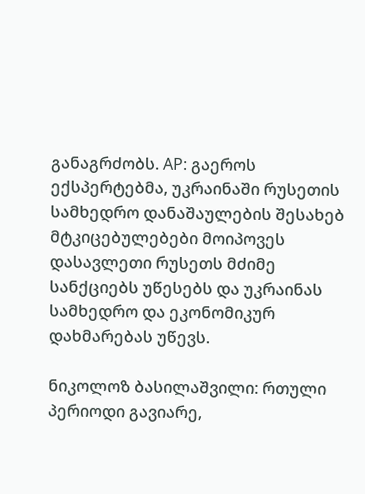განაგრძობს. AP: გაეროს ექსპერტებმა, უკრაინაში რუსეთის სამხედრო დანაშაულების შესახებ მტკიცებულებები მოიპოვეს დასავლეთი რუსეთს მძიმე სანქციებს უწესებს და უკრაინას სამხედრო და ეკონომიკურ დახმარებას უწევს.

ნიკოლოზ ბასილაშვილი: რთული პერიოდი გავიარე,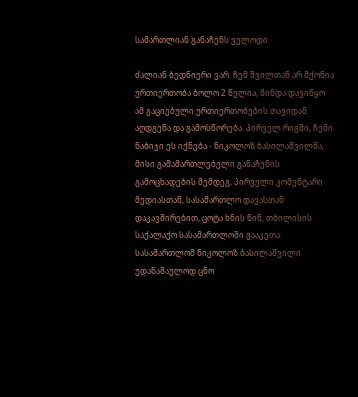სამართლიან განაჩენს ველოდი

ძალიან ბედნიერი ვარ. ჩემ შვილთან არ მქონია ურთიერთობა ბოლო 2 წელია, მინდა დავიწყო ამ გაციებული ურთიერთობების თავიდან აღდგენა და გამოსწორება. პირველ რიგში, ჩემი ნაბიჯი ეს იქნება - ნიკოლოზ ბასილაშვილმა, მისი გამამართლებელი განაჩენის გამოცხადების შემდეგ, პირველი კომენტარი მედიასთან, სასამართლო დავასთან დაკავშირებით, ცოტა ხნის წინ, თბილისის საქალაქო სასამართლოში გააკეთა. სასამართლომ ნიკოლოზ ბასილაშვილი უდანაშაულოდ ცნო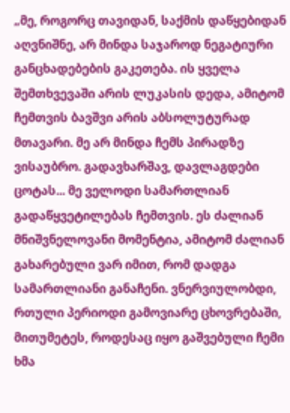„მე, როგორც თავიდან, საქმის დაწყებიდან აღვნიშნე, არ მინდა საჯაროდ ნეგატიური განცხადებების გაკეთება. ის ყველა შემთხვევაში არის ლუკასის დედა, ამიტომ ჩემთვის ბავშვი არის აბსოლუტურად მთავარი. მე არ მინდა ჩემს პირადზე ვისაუბრო. გადავხარშავ, დავლაგდები ცოტას... მე ველოდი სამართლიან გადაწყვეტილებას ჩემთვის. ეს ძალიან მნიშვნელოვანი მომენტია, ამიტომ ძალიან გახარებული ვარ იმით, რომ დადგა სამართლიანი განაჩენი. ვნერვიულობდი, რთული პერიოდი გამოვიარე ცხოვრებაში, მითუმეტეს, როდესაც იყო გაშვებული ჩემი ხმა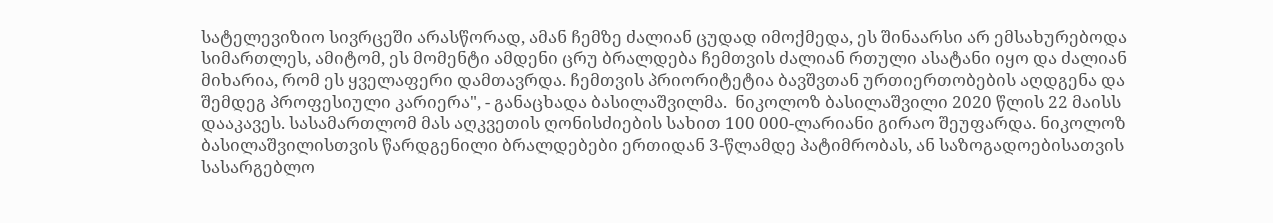სატელევიზიო სივრცეში არასწორად, ამან ჩემზე ძალიან ცუდად იმოქმედა, ეს შინაარსი არ ემსახურებოდა სიმართლეს, ამიტომ, ეს მომენტი ამდენი ცრუ ბრალდება ჩემთვის ძალიან რთული ასატანი იყო და ძალიან მიხარია, რომ ეს ყველაფერი დამთავრდა. ჩემთვის პრიორიტეტია ბავშვთან ურთიერთობების აღდგენა და შემდეგ პროფესიული კარიერა", - განაცხადა ბასილაშვილმა.  ნიკოლოზ ბასილაშვილი 2020 წლის 22 მაისს დააკავეს. სასამართლომ მას აღკვეთის ღონისძიების სახით 100 000-ლარიანი გირაო შეუფარდა. ნიკოლოზ ბასილაშვილისთვის წარდგენილი ბრალდებები ერთიდან 3-წლამდე პატიმრობას, ან საზოგადოებისათვის სასარგებლო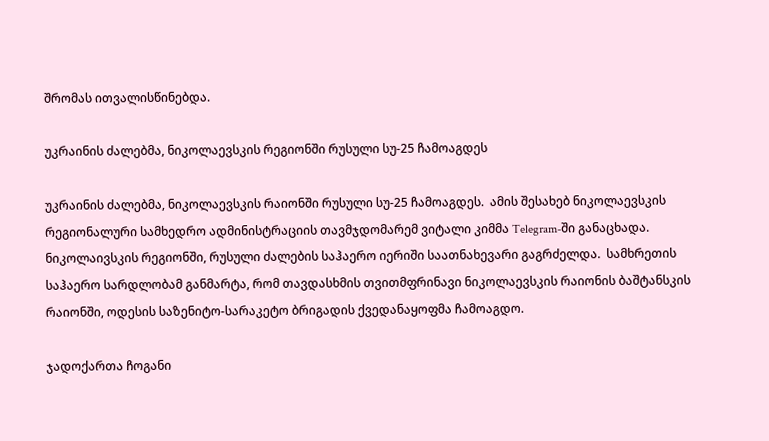შრომას ითვალისწინებდა.

უკრაინის ძალებმა, ნიკოლაევსკის რეგიონში რუსული სუ-25 ჩამოაგდეს

უკრაინის ძალებმა, ნიკოლაევსკის რაიონში რუსული სუ-25 ჩამოაგდეს.  ამის შესახებ ნიკოლაევსკის რეგიონალური სამხედრო ადმინისტრაციის თავმჯდომარემ ვიტალი კიმმა Telegram-ში განაცხადა. ნიკოლაივსკის რეგიონში, რუსული ძალების საჰაერო იერიში საათნახევარი გაგრძელდა.  სამხრეთის საჰაერო სარდლობამ განმარტა, რომ თავდასხმის თვითმფრინავი ნიკოლაევსკის რაიონის ბაშტანსკის რაიონში, ოდესის საზენიტო-სარაკეტო ბრიგადის ქვედანაყოფმა ჩამოაგდო.

ჯადოქართა ჩოგანი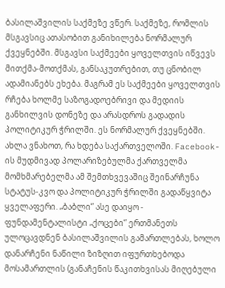ბასილაშვილის საქმეზე ვწერ. საქმეზე, რომლის მსგავსიც ათასობით განიხილება ნორმალურ ქვეყნებში. მსგავსი საქმეები ყოველთვის იწვევს მითქმა-მოთქმას, განსაკუთრებით, თუ ცნობილ ადამიანებს ეხება. მაგრამ ეს საქმეები ყოველთვის რჩება ხოლმე საზოგადოებრივი და მედიის განხილვის დონეზე და არასდროს გადადის პოლიტიკურ ჭრილში. ეს ნორმალურ ქვეყნებში. ახლა ვნახოთ, რა ხდება საქართველოში. Facebook-ის მუდმივად პოლარიზებულმა ქართველმა მომხმარებელმა ამ შემთხვევაშიც შეინარჩუნა სტატუს-კვო და პოლიტიკურ ჭრილში გადაწყვიტა ყველაფერი. „ბაბლი“ ასე დაიყო - ფუნდამენტალისტი „ქოცები“ ერთმანეთს ულოცავდნენ ბასილაშვილის გამართლებას, ხოლო დანარჩენი ნაწილი ზიზღით იფურთხებოდა მოსამართლის (განაჩენის წაკითხვისას მიღებული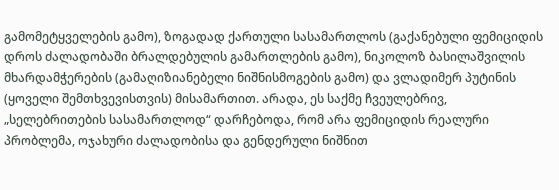გამომეტყველების გამო), ზოგადად ქართული სასამართლოს (გაქანებული ფემიციდის დროს ძალადობაში ბრალდებულის გამართლების გამო), ნიკოლოზ ბასილაშვილის მხარდამჭერების (გამაღიზიანებელი ნიშნისმოგების გამო) და ვლადიმერ პუტინის (ყოველი შემთხვევისთვის) მისამართით. არადა, ეს საქმე ჩვეულებრივ, „სელებრითების სასამართლოდ“ დარჩებოდა, რომ არა ფემიციდის რეალური პრობლემა, ოჯახური ძალადობისა და გენდერული ნიშნით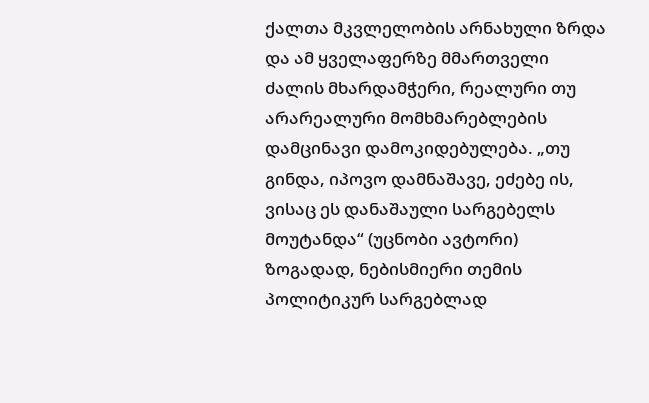ქალთა მკვლელობის არნახული ზრდა და ამ ყველაფერზე მმართველი ძალის მხარდამჭერი, რეალური თუ არარეალური მომხმარებლების დამცინავი დამოკიდებულება. „თუ გინდა, იპოვო დამნაშავე, ეძებე ის, ვისაც ეს დანაშაული სარგებელს მოუტანდა“ (უცნობი ავტორი) ზოგადად, ნებისმიერი თემის პოლიტიკურ სარგებლად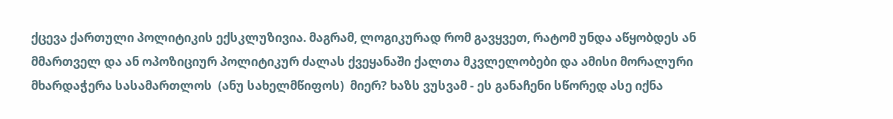ქცევა ქართული პოლიტიკის ექსკლუზივია. მაგრამ, ლოგიკურად რომ გავყვეთ, რატომ უნდა აწყობდეს ან მმართველ და ან ოპოზიციურ პოლიტიკურ ძალას ქვეყანაში ქალთა მკვლელობები და ამისი მორალური მხარდაჭერა სასამართლოს  (ანუ სახელმწიფოს)  მიერ? ხაზს ვუსვამ - ეს განაჩენი სწორედ ასე იქნა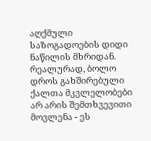აღქმული საზოგადოების დიდი ნაწილის მხრიდან. რეალურად, ბოლო დროს გახშირებული ქალთა მკვლელობები არ არის შემთხვევითი მოვლენა - ეს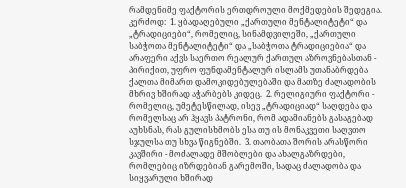რამდენიმე ფაქტორის ერთდროული მოქმედების შედეგია. კერძოდ:  1. ყბადაღებული „ქართული მენტალიტეტი“ და „ტრადიციები“, რომელიც, სინამდვილეში, „ქართული საბჭოთა მენტალიტეტი“ და „საბჭოთა ტრადიციებია“ და არაფერი აქვს საერთო რეალურ ქართულ აზროვნებასთან - პირიქით, უფრო ფუნდამენტალურ ისლამს უთანაბრდება ქალთა მიმართ დამოკიდებულებაში და მათზე ძალადობის მხრივ ხშირად აჭარბებს კიდეც.  2. რელიგიური ფაქტორი - რომელიც, უმეტესწილად, ისევ „ტრადიციად“ საღდება და რომელსაც არ ჰყავს პატრონი, რომ ადამიანებს გასაგებად აუხსნას, რას გულისხმობს ესა თუ ის მონაკვეთი საღვთო სჯულსა თუ სხვა წიგნებში.  3. თაობათა შორის არასწორი კავშირი - მოძალადე მშობლები და ახალგაზრდები, რომლებიც იზრდებიან გარემოში, სადაც ძალადობა და სიყვარული ხშირად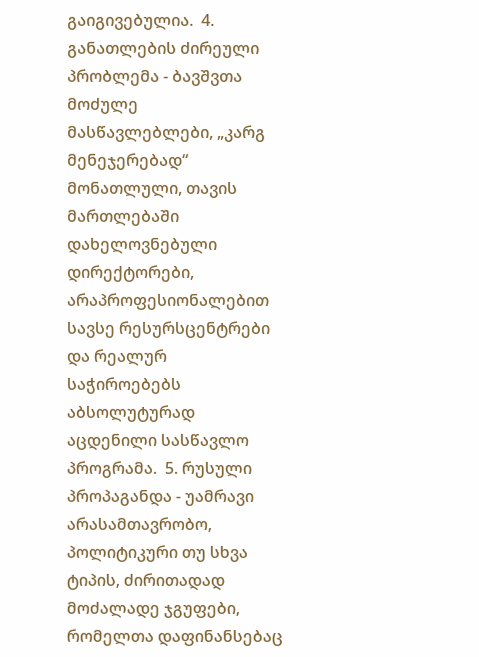გაიგივებულია.  4. განათლების ძირეული პრობლემა - ბავშვთა მოძულე მასწავლებლები, „კარგ მენეჯერებად“ მონათლული, თავის მართლებაში დახელოვნებული დირექტორები, არაპროფესიონალებით სავსე რესურსცენტრები და რეალურ საჭიროებებს აბსოლუტურად აცდენილი სასწავლო პროგრამა.  5. რუსული პროპაგანდა - უამრავი არასამთავრობო, პოლიტიკური თუ სხვა ტიპის, ძირითადად მოძალადე ჯგუფები, რომელთა დაფინანსებაც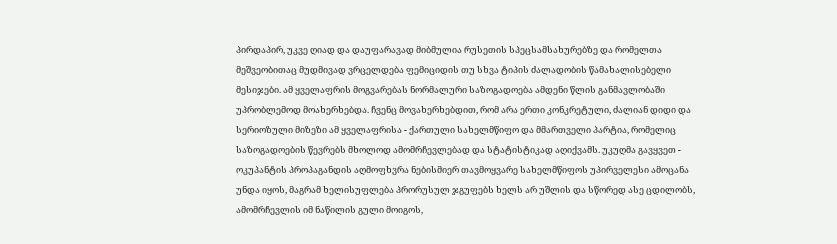პირდაპირ, უკვე ღიად და დაუფარავად მიბმულია რუსეთის სპეცსამსახურებზე და რომელთა მეშვეობითაც მუდმივად ვრცელდება ფემიციდის თუ სხვა ტიპის ძალადობის წამახალისებელი მესიჯები. ამ ყველაფრის მოგვარებას ნორმალური საზოგადოება ამდენი წლის განმავლობაში უპრობლემოდ მოახერხებდა. ჩვენც მოვახერხებდით, რომ არა ერთი კონკრეტული, ძალიან დიდი და სერიოზული მიზეზი ამ ყველაფრისა - ქართული სახელმწიფო და მმართველი პარტია, რომელიც საზოგადოების წევრებს მხოლოდ ამომრჩევლებად და სტატისტიკად აღიქვამს. უკუღმა გავყვეთ - ოკუპანტის პროპაგანდის აღმოფხვრა ნებისმიერ თავმოყვარე სახელმწიფოს უპირველესი ამოცანა უნდა იყოს, მაგრამ ხელისუფლება პრორუსულ ჯგუფებს ხელს არ უშლის და სწორედ ასე ცდილობს, ამომრჩევლის იმ ნაწილის გული მოიგოს,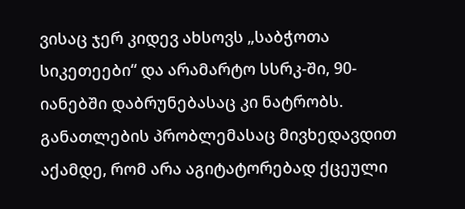ვისაც ჯერ კიდევ ახსოვს „საბჭოთა სიკეთეები“ და არამარტო სსრკ-ში, 90-იანებში დაბრუნებასაც კი ნატრობს. განათლების პრობლემასაც მივხედავდით აქამდე, რომ არა აგიტატორებად ქცეული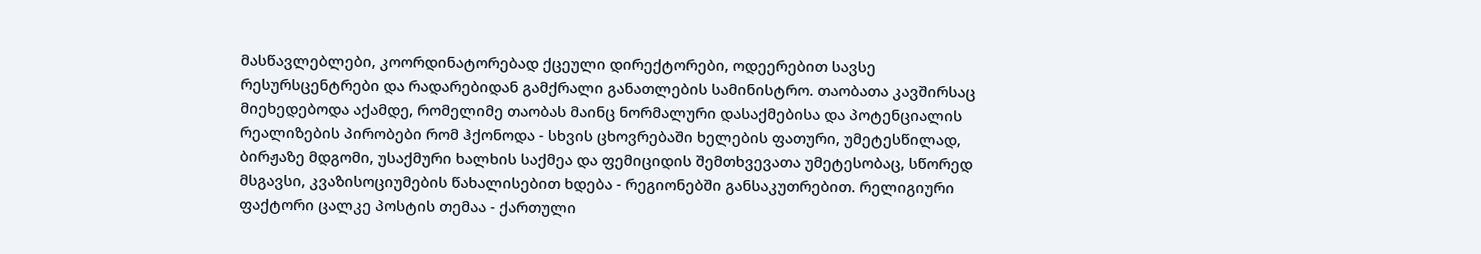მასწავლებლები, კოორდინატორებად ქცეული დირექტორები, ოდეერებით სავსე რესურსცენტრები და რადარებიდან გამქრალი განათლების სამინისტრო. თაობათა კავშირსაც მიეხედებოდა აქამდე, რომელიმე თაობას მაინც ნორმალური დასაქმებისა და პოტენციალის რეალიზების პირობები რომ ჰქონოდა - სხვის ცხოვრებაში ხელების ფათური, უმეტესწილად, ბირჟაზე მდგომი, უსაქმური ხალხის საქმეა და ფემიციდის შემთხვევათა უმეტესობაც, სწორედ მსგავსი, კვაზისოციუმების წახალისებით ხდება - რეგიონებში განსაკუთრებით. რელიგიური ფაქტორი ცალკე პოსტის თემაა - ქართული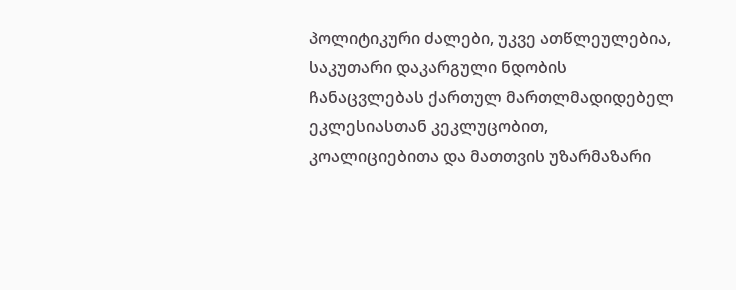პოლიტიკური ძალები, უკვე ათწლეულებია, საკუთარი დაკარგული ნდობის ჩანაცვლებას ქართულ მართლმადიდებელ ეკლესიასთან კეკლუცობით, კოალიციებითა და მათთვის უზარმაზარი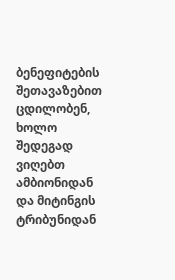ბენეფიტების შეთავაზებით ცდილობენ, ხოლო შედეგად ვიღებთ ამბიონიდან და მიტინგის ტრიბუნიდან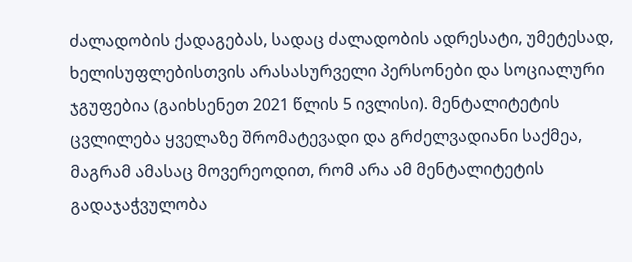ძალადობის ქადაგებას, სადაც ძალადობის ადრესატი, უმეტესად, ხელისუფლებისთვის არასასურველი პერსონები და სოციალური ჯგუფებია (გაიხსენეთ 2021 წლის 5 ივლისი). მენტალიტეტის ცვლილება ყველაზე შრომატევადი და გრძელვადიანი საქმეა, მაგრამ ამასაც მოვერეოდით, რომ არა ამ მენტალიტეტის გადაჯაჭვულობა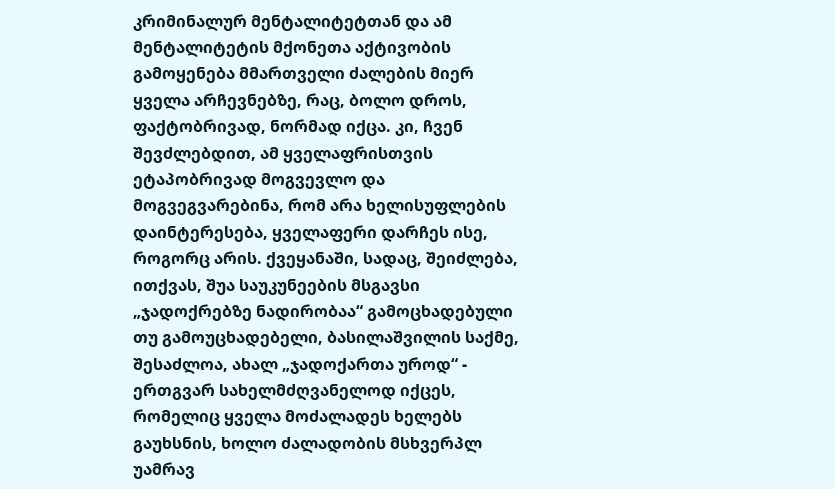კრიმინალურ მენტალიტეტთან და ამ მენტალიტეტის მქონეთა აქტივობის გამოყენება მმართველი ძალების მიერ ყველა არჩევნებზე, რაც, ბოლო დროს, ფაქტობრივად, ნორმად იქცა. კი, ჩვენ შევძლებდით, ამ ყველაფრისთვის ეტაპობრივად მოგვევლო და მოგვეგვარებინა, რომ არა ხელისუფლების დაინტერესება, ყველაფერი დარჩეს ისე, როგორც არის. ქვეყანაში, სადაც, შეიძლება, ითქვას, შუა საუკუნეების მსგავსი „ჯადოქრებზე ნადირობაა“ გამოცხადებული თუ გამოუცხადებელი, ბასილაშვილის საქმე, შესაძლოა, ახალ „ჯადოქართა უროდ“ - ერთგვარ სახელმძღვანელოდ იქცეს, რომელიც ყველა მოძალადეს ხელებს გაუხსნის, ხოლო ძალადობის მსხვერპლ უამრავ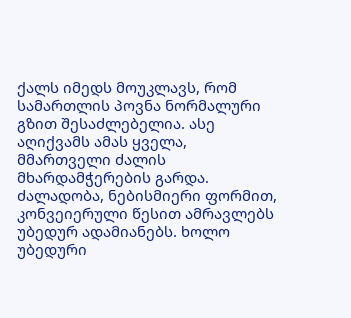ქალს იმედს მოუკლავს, რომ სამართლის პოვნა ნორმალური გზით შესაძლებელია. ასე აღიქვამს ამას ყველა, მმართველი ძალის მხარდამჭერების გარდა. ძალადობა, ნებისმიერი ფორმით, კონვეიერული წესით ამრავლებს უბედურ ადამიანებს. ხოლო უბედური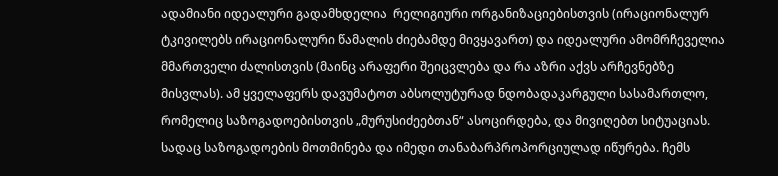ადამიანი იდეალური გადამხდელია  რელიგიური ორგანიზაციებისთვის (ირაციონალურ ტკივილებს ირაციონალური წამალის ძიებამდე მივყავართ) და იდეალური ამომრჩეველია მმართველი ძალისთვის (მაინც არაფერი შეიცვლება და რა აზრი აქვს არჩევნებზე მისვლას). ამ ყველაფერს დავუმატოთ აბსოლუტურად ნდობადაკარგული სასამართლო, რომელიც საზოგადოებისთვის „მურუსიძეებთან“ ასოცირდება, და მივიღებთ სიტუაციას. სადაც საზოგადოების მოთმინება და იმედი თანაბარპროპორციულად იწურება. ჩემს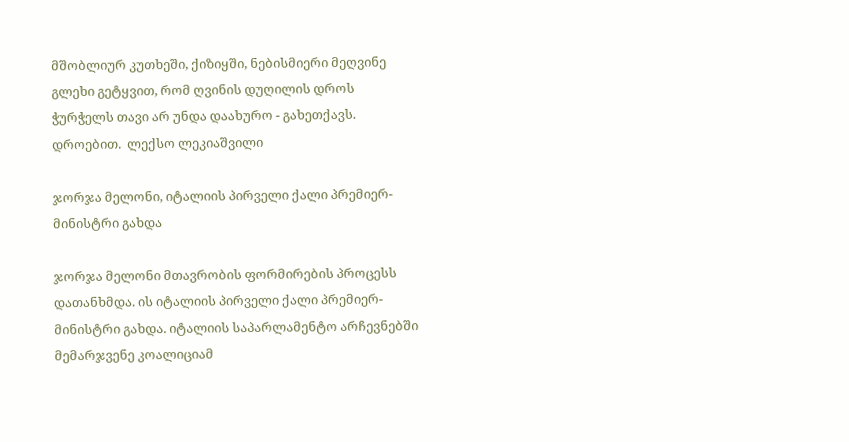მშობლიურ კუთხეში, ქიზიყში, ნებისმიერი მეღვინე გლეხი გეტყვით, რომ ღვინის დუღილის დროს ჭურჭელს თავი არ უნდა დაახურო - გახეთქავს. დროებით.  ლექსო ლეკიაშვილი

ჯორჯა მელონი, იტალიის პირველი ქალი პრემიერ-მინისტრი გახდა

ჯორჯა მელონი მთავრობის ფორმირების პროცესს დათანხმდა. ის იტალიის პირველი ქალი პრემიერ-მინისტრი გახდა. იტალიის საპარლამენტო არჩევნებში მემარჯვენე კოალიციამ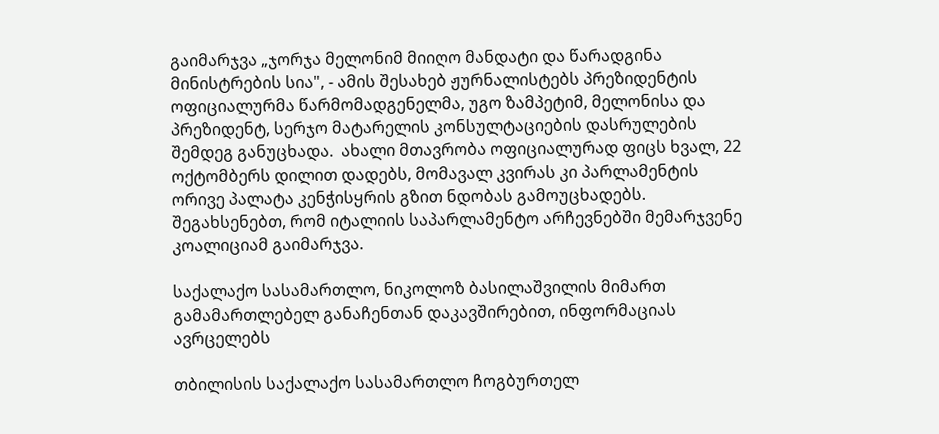გაიმარჯვა „ჯორჯა მელონიმ მიიღო მანდატი და წარადგინა მინისტრების სია", - ამის შესახებ ჟურნალისტებს პრეზიდენტის ოფიციალურმა წარმომადგენელმა, უგო ზამპეტიმ, მელონისა და  პრეზიდენტ, სერჯო მატარელის კონსულტაციების დასრულების შემდეგ განუცხადა.  ახალი მთავრობა ოფიციალურად ფიცს ხვალ, 22 ოქტომბერს დილით დადებს, მომავალ კვირას კი პარლამენტის ორივე პალატა კენჭისყრის გზით ნდობას გამოუცხადებს. შეგახსენებთ, რომ იტალიის საპარლამენტო არჩევნებში მემარჯვენე კოალიციამ გაიმარჯვა.

საქალაქო სასამართლო, ნიკოლოზ ბასილაშვილის მიმართ გამამართლებელ განაჩენთან დაკავშირებით, ინფორმაციას ავრცელებს

თბილისის საქალაქო სასამართლო ჩოგბურთელ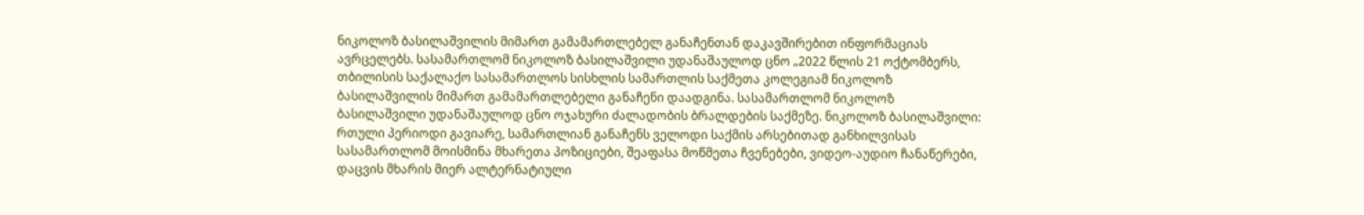ნიკოლოზ ბასილაშვილის მიმართ გამამართლებელ განაჩენთან დაკავშირებით ინფორმაციას ავრცელებს. სასამართლომ ნიკოლოზ ბასილაშვილი უდანაშაულოდ ცნო „2022 წლის 21 ოქტომბერს, თბილისის საქალაქო სასამართლოს სისხლის სამართლის საქმეთა კოლეგიამ ნიკოლოზ ბასილაშვილის მიმართ გამამართლებელი განაჩენი დაადგინა. სასამართლომ ნიკოლოზ ბასილაშვილი უდანაშაულოდ ცნო ოჯახური ძალადობის ბრალდების საქმეზე. ნიკოლოზ ბასილაშვილი: რთული პერიოდი გავიარე, სამართლიან განაჩენს ველოდი საქმის არსებითად განხილვისას სასამართლომ მოისმინა მხარეთა პოზიციები, შეაფასა მოწმეთა ჩვენებები, ვიდეო-აუდიო ჩანაწერები, დაცვის მხარის მიერ ალტერნატიული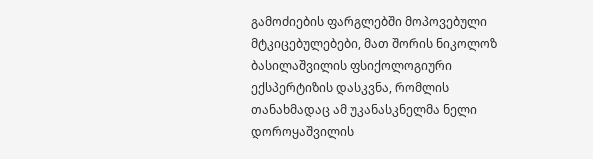გამოძიების ფარგლებში მოპოვებული მტკიცებულებები, მათ შორის ნიკოლოზ ბასილაშვილის ფსიქოლოგიური ექსპერტიზის დასკვნა, რომლის თანახმადაც ამ უკანასკნელმა ნელი დოროყაშვილის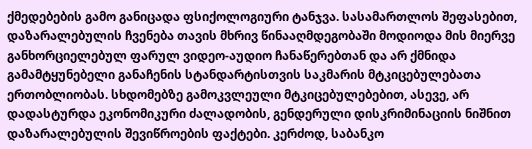ქმედებების გამო განიცადა ფსიქოლოგიური ტანჯვა. სასამართლოს შეფასებით, დაზარალებულის ჩვენება თავის მხრივ წინააღმდეგობაში მოდიოდა მის მიერვე განხორციელებულ ფარულ ვიდეო-აუდიო ჩანაწერებთან და არ ქმნიდა გამამტყუნებელი განაჩენის სტანდარტისთვის საკმარის მტკიცებულებათა ერთობლიობას. სხდომებზე გამოკვლეული მტკიცებულებებით, ასევე, არ დადასტურდა ეკონომიკური ძალადობის, გენდერული დისკრიმინაციის ნიშნით დაზარალებულის შევიწროების ფაქტები. კერძოდ, საბანკო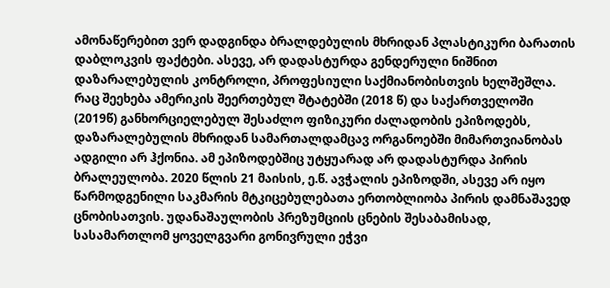ამონაწერებით ვერ დადგინდა ბრალდებულის მხრიდან პლასტიკური ბარათის დაბლოკვის ფაქტები. ასევე, არ დადასტურდა გენდერული ნიშნით დაზარალებულის კონტროლი, პროფესიული საქმიანობისთვის ხელშეშლა. რაც შეეხება ამერიკის შეერთებულ შტატებში (2018 წ) და საქართველოში (2019წ) განხორციელებულ შესაძლო ფიზიკური ძალადობის ეპიზოდებს, დაზარალებულის მხრიდან სამართალდამცავ ორგანოებში მიმართვიანობას ადგილი არ ჰქონია. ამ ეპიზოდებშიც უტყუარად არ დადასტურდა პირის ბრალეულობა. 2020 წლის 21 მაისის, ე.წ. ავჭალის ეპიზოდში, ასევე არ იყო წარმოდგენილი საკმარის მტკიცებულებათა ერთობლიობა პირის დამნაშავედ ცნობისათვის. უდანაშაულობის პრეზუმციის ცნების შესაბამისად, სასამართლომ ყოველგვარი გონივრული ეჭვი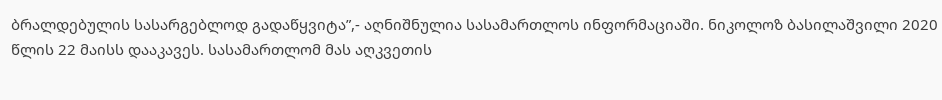ბრალდებულის სასარგებლოდ გადაწყვიტა”,- აღნიშნულია სასამართლოს ინფორმაციაში. ნიკოლოზ ბასილაშვილი 2020 წლის 22 მაისს დააკავეს. სასამართლომ მას აღკვეთის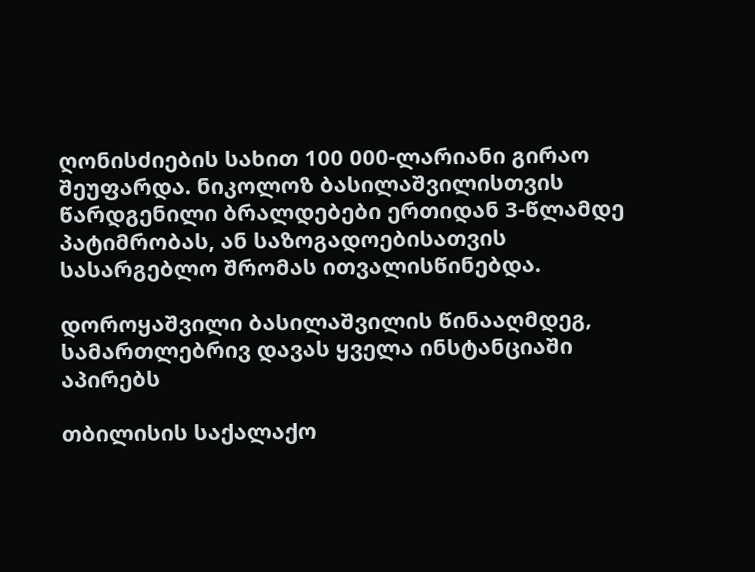ღონისძიების სახით 100 000-ლარიანი გირაო შეუფარდა. ნიკოლოზ ბასილაშვილისთვის წარდგენილი ბრალდებები ერთიდან 3-წლამდე პატიმრობას, ან საზოგადოებისათვის სასარგებლო შრომას ითვალისწინებდა.

დოროყაშვილი ბასილაშვილის წინააღმდეგ, სამართლებრივ დავას ყველა ინსტანციაში აპირებს

თბილისის საქალაქო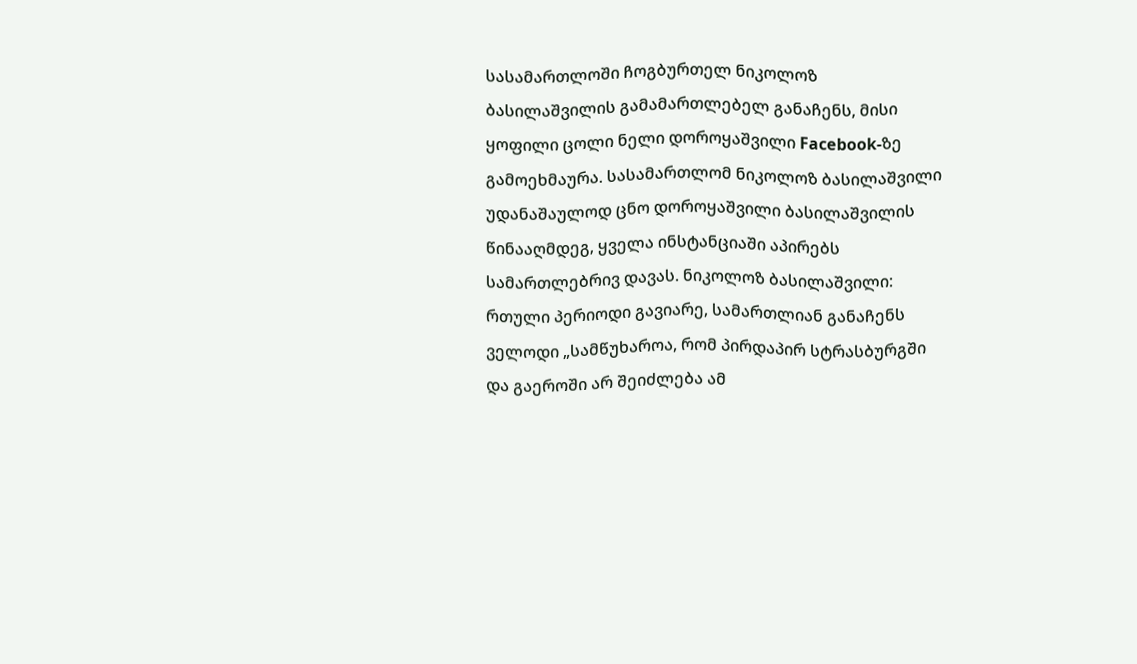სასამართლოში ჩოგბურთელ ნიკოლოზ ბასილაშვილის გამამართლებელ განაჩენს, მისი ყოფილი ცოლი ნელი დოროყაშვილი Facebook-ზე გამოეხმაურა. სასამართლომ ნიკოლოზ ბასილაშვილი უდანაშაულოდ ცნო დოროყაშვილი ბასილაშვილის წინააღმდეგ, ყველა ინსტანციაში აპირებს სამართლებრივ დავას. ნიკოლოზ ბასილაშვილი: რთული პერიოდი გავიარე, სამართლიან განაჩენს ველოდი „სამწუხაროა, რომ პირდაპირ სტრასბურგში და გაეროში არ შეიძლება ამ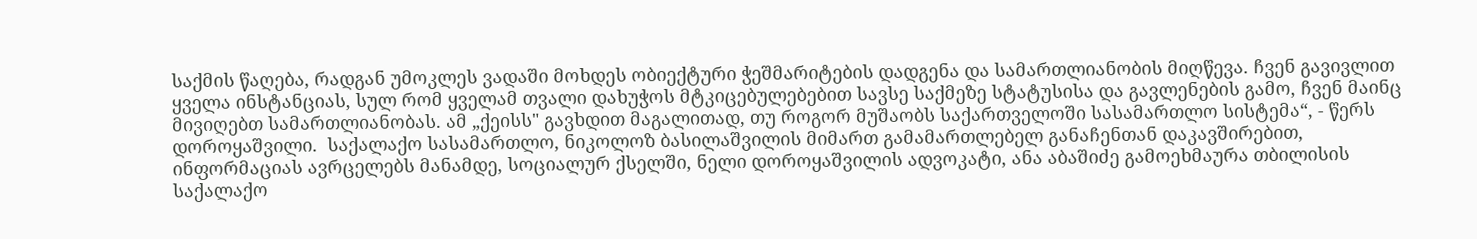საქმის წაღება, რადგან უმოკლეს ვადაში მოხდეს ობიექტური ჭეშმარიტების დადგენა და სამართლიანობის მიღწევა. ჩვენ გავივლით ყველა ინსტანციას, სულ რომ ყველამ თვალი დახუჭოს მტკიცებულებებით სავსე საქმეზე სტატუსისა და გავლენების გამო, ჩვენ მაინც მივიღებთ სამართლიანობას. ამ „ქეისს" გავხდით მაგალითად, თუ როგორ მუშაობს საქართველოში სასამართლო სისტემა“, - წერს დოროყაშვილი.  საქალაქო სასამართლო, ნიკოლოზ ბასილაშვილის მიმართ გამამართლებელ განაჩენთან დაკავშირებით, ინფორმაციას ავრცელებს მანამდე, სოციალურ ქსელში, ნელი დოროყაშვილის ადვოკატი, ანა აბაშიძე გამოეხმაურა თბილისის საქალაქო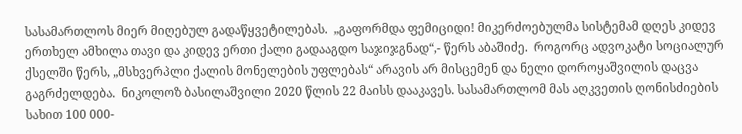სასამართლოს მიერ მიღებულ გადაწყვეტილებას.  „გაფორმდა ფემიციდი! მიკერძოებულმა სისტემამ დღეს კიდევ ერთხელ ამხილა თავი და კიდევ ერთი ქალი გადააგდო საჯიჯგნად“,- წერს აბაშიძე.  როგორც ადვოკატი სოციალურ ქსელში წერს, „მსხვერპლი ქალის მონელების უფლებას“ არავის არ მისცემენ და ნელი დოროყაშვილის დაცვა გაგრძელდება.  ნიკოლოზ ბასილაშვილი 2020 წლის 22 მაისს დააკავეს. სასამართლომ მას აღკვეთის ღონისძიების სახით 100 000-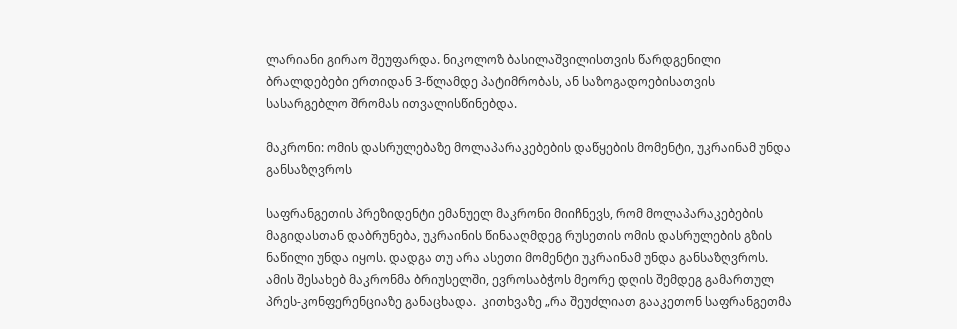ლარიანი გირაო შეუფარდა. ნიკოლოზ ბასილაშვილისთვის წარდგენილი ბრალდებები ერთიდან 3-წლამდე პატიმრობას, ან საზოგადოებისათვის სასარგებლო შრომას ითვალისწინებდა.

მაკრონი: ომის დასრულებაზე მოლაპარაკებების დაწყების მომენტი, უკრაინამ უნდა განსაზღვროს

საფრანგეთის პრეზიდენტი ემანუელ მაკრონი მიიჩნევს, რომ მოლაპარაკებების მაგიდასთან დაბრუნება, უკრაინის წინააღმდეგ რუსეთის ომის დასრულების გზის ნაწილი უნდა იყოს. დადგა თუ არა ასეთი მომენტი უკრაინამ უნდა განსაზღვროს. ამის შესახებ მაკრონმა ბრიუსელში, ევროსაბჭოს მეორე დღის შემდეგ გამართულ პრეს-კონფერენციაზე განაცხადა.  კითხვაზე „რა შეუძლიათ გააკეთონ საფრანგეთმა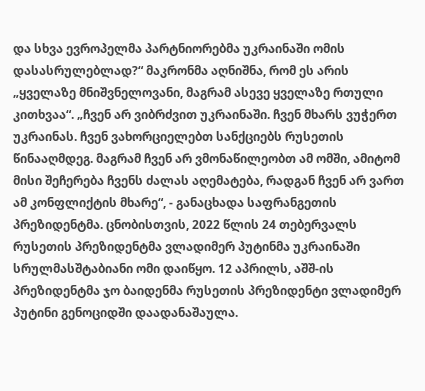და სხვა ევროპელმა პარტნიორებმა უკრაინაში ომის დასასრულებლად?“ მაკრონმა აღნიშნა, რომ ეს არის „ყველაზე მნიშვნელოვანი, მაგრამ ასევე ყველაზე რთული კითხვაა“. „ჩვენ არ ვიბრძვით უკრაინაში. ჩვენ მხარს ვუჭერთ უკრაინას. ჩვენ ვახორციელებთ სანქციებს რუსეთის წინააღმდეგ. მაგრამ ჩვენ არ ვმონაწილეობთ ამ ომში, ამიტომ მისი შეჩერება ჩვენს ძალას აღემატება, რადგან ჩვენ არ ვართ ამ კონფლიქტის მხარე“, - განაცხადა საფრანგეთის პრეზიდენტმა. ცნობისთვის, 2022 წლის 24 თებერვალს რუსეთის პრეზიდენტმა ვლადიმერ პუტინმა უკრაინაში სრულმასშტაბიანი ომი დაიწყო. 12 აპრილს, აშშ-ის პრეზიდენტმა ჯო ბაიდენმა რუსეთის პრეზიდენტი ვლადიმერ პუტინი გენოციდში დაადანაშაულა.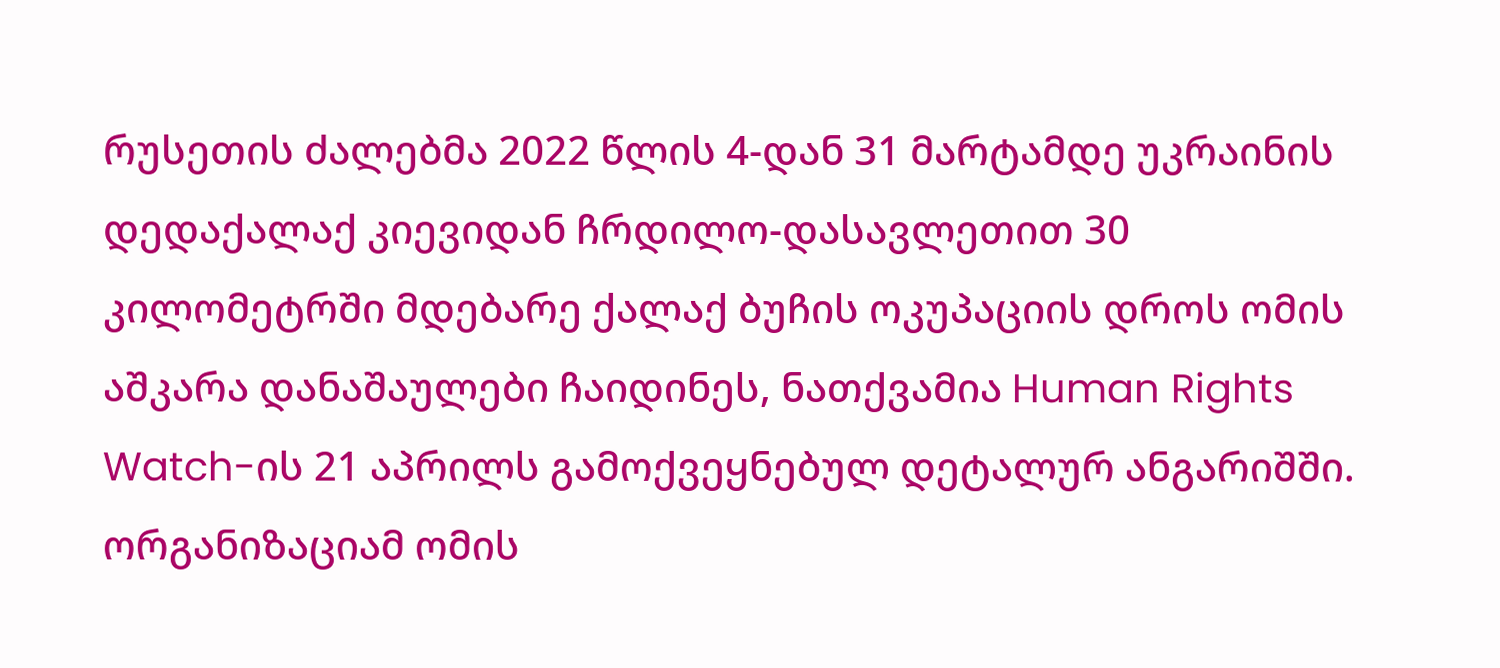რუსეთის ძალებმა 2022 წლის 4-დან 31 მარტამდე უკრაინის დედაქალაქ კიევიდან ჩრდილო-დასავლეთით 30 კილომეტრში მდებარე ქალაქ ბუჩის ოკუპაციის დროს ომის აშკარა დანაშაულები ჩაიდინეს, ნათქვამია Human Rights Watch-ის 21 აპრილს გამოქვეყნებულ დეტალურ ანგარიშში. ორგანიზაციამ ომის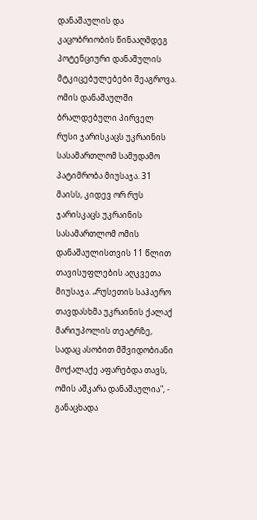დანაშაულის და კაცობრიობის წინააღმდეგ პოტენციური დანაშულის მტკიცებულებები შეაგროვა. ომის დანაშაულში ბრალდებული პირველ რუსი ჯარისკაცს უკრაინის სასამართლომ სამუდამო პატიმრობა მიუსაჯა. 31 მაისს, კიდევ ორ რუს ჯარისკაცს უკრაინის სასამართლომ ომის დანაშაულისთვის 11 წლით თავისუფლების აღკვეთა მიუსაჯა. „რუსეთის საჰაერო თავდასხმა უკრაინის ქალაქ მარიუპოლის თეატრზე, სადაც ასობით მშვიდობიანი მოქალაქე აფარებდა თავს, ომის აშკარა დანაშაულია", - განაცხადა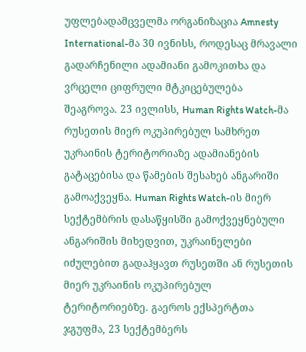უფლებადამცველმა ორგანიზაცია Amnesty International-მა 30 ივნისს, როდესაც მრავალი გადარჩენილი ადამიანი გამოკითხა და ვრცელი ციფრული მტკიცებულება შეაგროვა. 23 ივლისს, Human Rights Watch-მა რუსეთის მიერ ოკუპირებულ სამხრეთ უკრაინის ტერიტორიაზე ადამიანების გატაცებისა და წამების შესახებ ანგარიში გამოაქვეყნა. Human Rights Watch-ის მიერ სექტემბრის დასაწყისში გამოქვეყნებული ანგარიშის მიხედვით, უკრაინელები იძულებით გადაჰყავთ რუსეთში ან რუსეთის მიერ უკრაინის ოკუპირებულ ტერიტორიებზე. გაეროს ექსპერტთა ჯგუფმა, 23 სექტემბერს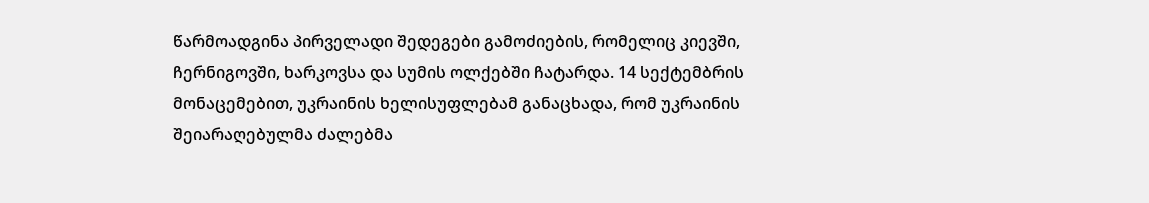წარმოადგინა პირველადი შედეგები გამოძიების, რომელიც კიევში, ჩერნიგოვში, ხარკოვსა და სუმის ოლქებში ჩატარდა. 14 სექტემბრის მონაცემებით, უკრაინის ხელისუფლებამ განაცხადა, რომ უკრაინის შეიარაღებულმა ძალებმა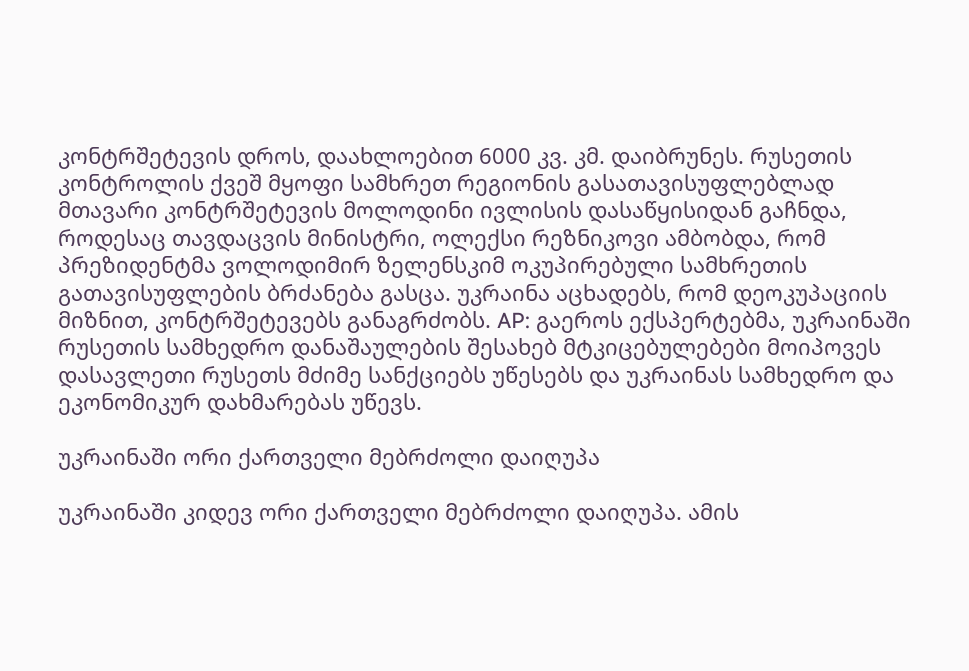კონტრშეტევის დროს, დაახლოებით 6000 კვ. კმ. დაიბრუნეს. რუსეთის კონტროლის ქვეშ მყოფი სამხრეთ რეგიონის გასათავისუფლებლად მთავარი კონტრშეტევის მოლოდინი ივლისის დასაწყისიდან გაჩნდა, როდესაც თავდაცვის მინისტრი, ოლექსი რეზნიკოვი ამბობდა, რომ პრეზიდენტმა ვოლოდიმირ ზელენსკიმ ოკუპირებული სამხრეთის გათავისუფლების ბრძანება გასცა. უკრაინა აცხადებს, რომ დეოკუპაციის მიზნით, კონტრშეტევებს განაგრძობს. AP: გაეროს ექსპერტებმა, უკრაინაში რუსეთის სამხედრო დანაშაულების შესახებ მტკიცებულებები მოიპოვეს დასავლეთი რუსეთს მძიმე სანქციებს უწესებს და უკრაინას სამხედრო და ეკონომიკურ დახმარებას უწევს.

უკრაინაში ორი ქართველი მებრძოლი დაიღუპა

უკრაინაში კიდევ ორი ქართველი მებრძოლი დაიღუპა. ამის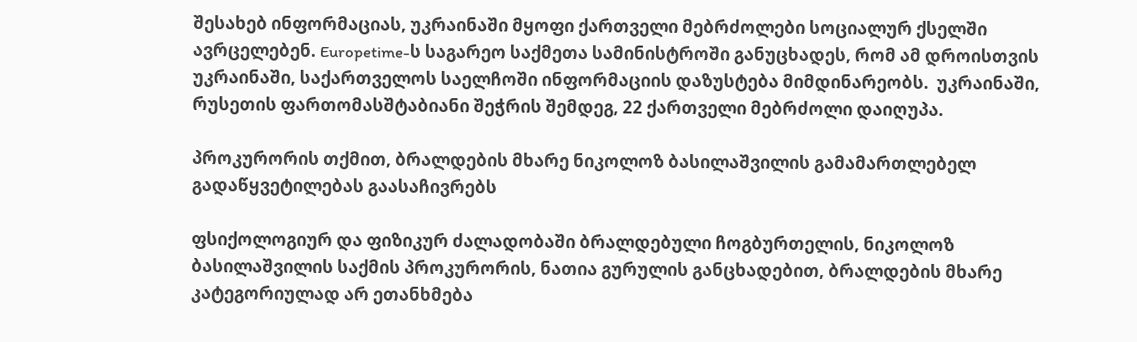შესახებ ინფორმაციას, უკრაინაში მყოფი ქართველი მებრძოლები სოციალურ ქსელში ავრცელებენ. Europetime-ს საგარეო საქმეთა სამინისტროში განუცხადეს, რომ ამ დროისთვის უკრაინაში, საქართველოს საელჩოში ინფორმაციის დაზუსტება მიმდინარეობს.  უკრაინაში, რუსეთის ფართომასშტაბიანი შეჭრის შემდეგ, 22 ქართველი მებრძოლი დაიღუპა.

პროკურორის თქმით, ბრალდების მხარე ნიკოლოზ ბასილაშვილის გამამართლებელ გადაწყვეტილებას გაასაჩივრებს

ფსიქოლოგიურ და ფიზიკურ ძალადობაში ბრალდებული ჩოგბურთელის, ნიკოლოზ ბასილაშვილის საქმის პროკურორის, ნათია გურულის განცხადებით, ბრალდების მხარე კატეგორიულად არ ეთანხმება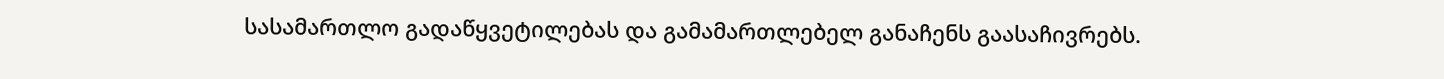სასამართლო გადაწყვეტილებას და გამამართლებელ განაჩენს გაასაჩივრებს.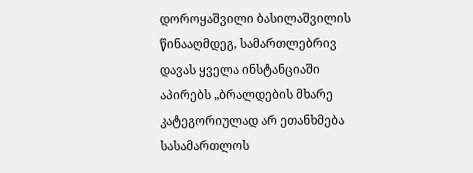დოროყაშვილი ბასილაშვილის წინააღმდეგ, სამართლებრივ დავას ყველა ინსტანციაში აპირებს „ბრალდების მხარე კატეგორიულად არ ეთანხმება სასამართლოს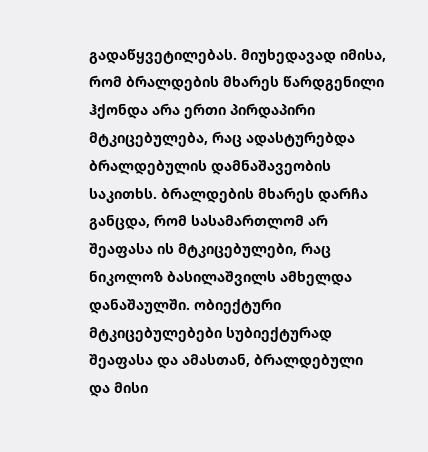გადაწყვეტილებას. მიუხედავად იმისა, რომ ბრალდების მხარეს წარდგენილი ჰქონდა არა ერთი პირდაპირი მტკიცებულება, რაც ადასტურებდა ბრალდებულის დამნაშავეობის საკითხს. ბრალდების მხარეს დარჩა განცდა, რომ სასამართლომ არ შეაფასა ის მტკიცებულები, რაც ნიკოლოზ ბასილაშვილს ამხელდა დანაშაულში. ობიექტური მტკიცებულებები სუბიექტურად შეაფასა და ამასთან, ბრალდებული და მისი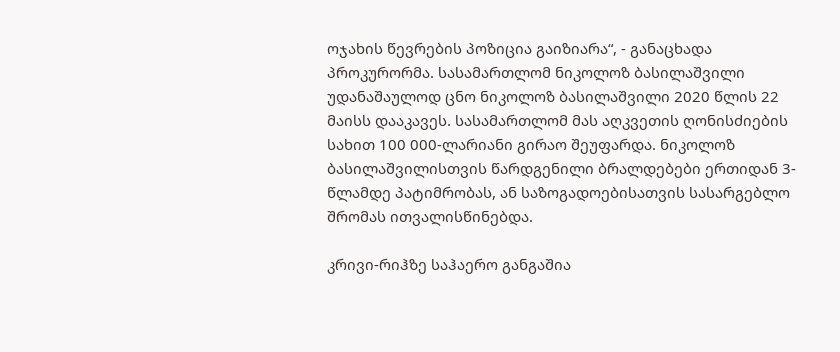ოჯახის წევრების პოზიცია გაიზიარა“, - განაცხადა პროკურორმა. სასამართლომ ნიკოლოზ ბასილაშვილი უდანაშაულოდ ცნო ნიკოლოზ ბასილაშვილი 2020 წლის 22 მაისს დააკავეს. სასამართლომ მას აღკვეთის ღონისძიების სახით 100 000-ლარიანი გირაო შეუფარდა. ნიკოლოზ ბასილაშვილისთვის წარდგენილი ბრალდებები ერთიდან 3-წლამდე პატიმრობას, ან საზოგადოებისათვის სასარგებლო შრომას ითვალისწინებდა.

კრივი-რიჰზე საჰაერო განგაშია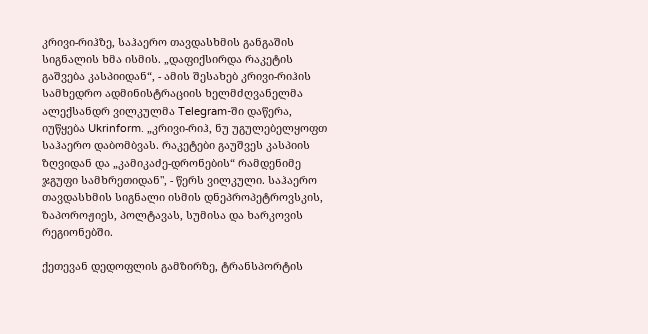კრივი-რიჰზე, საჰაერო თავდასხმის განგაშის სიგნალის ხმა ისმის. „დაფიქსირდა რაკეტის გაშვება კასპიიდან“, - ამის შესახებ კრივი-რიჰის სამხედრო ადმინისტრაციის ხელმძღვანელმა ალექსანდრ ვილკულმა Telegram-ში დაწერა, იუწყება Ukrinform. „კრივი-რიჰ, ნუ უგულებელყოფთ საჰაერო დაბომბვას. რაკეტები გაუშვეს კასპიის ზღვიდან და „კამიკაძე-დრონების“ რამდენიმე ჯგუფი სამხრეთიდან", - წერს ვილკული. საჰაერო თავდასხმის სიგნალი ისმის დნეპროპეტროვსკის, ზაპოროჟიეს, პოლტავას, სუმისა და ხარკოვის რეგიონებში.

ქეთევან დედოფლის გამზირზე, ტრანსპორტის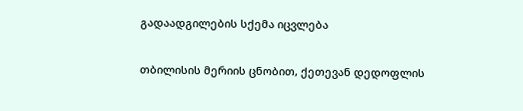გადაადგილების სქემა იცვლება

თბილისის მერიის ცნობით, ქეთევან დედოფლის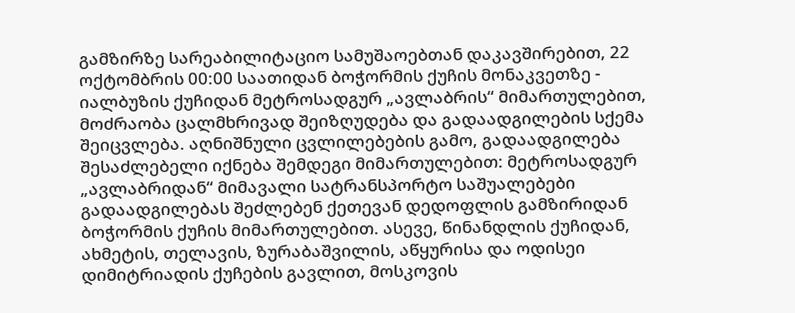გამზირზე სარეაბილიტაციო სამუშაოებთან დაკავშირებით, 22 ოქტომბრის 00:00 საათიდან ბოჭორმის ქუჩის მონაკვეთზე - იალბუზის ქუჩიდან მეტროსადგურ „ავლაბრის“ მიმართულებით, მოძრაობა ცალმხრივად შეიზღუდება და გადაადგილების სქემა შეიცვლება. აღნიშნული ცვლილებების გამო, გადაადგილება შესაძლებელი იქნება შემდეგი მიმართულებით: მეტროსადგურ „ავლაბრიდან“ მიმავალი სატრანსპორტო საშუალებები გადაადგილებას შეძლებენ ქეთევან დედოფლის გამზირიდან ბოჭორმის ქუჩის მიმართულებით. ასევე, წინანდლის ქუჩიდან, ახმეტის, თელავის, ზურაბაშვილის, აწყურისა და ოდისეი დიმიტრიადის ქუჩების გავლით, მოსკოვის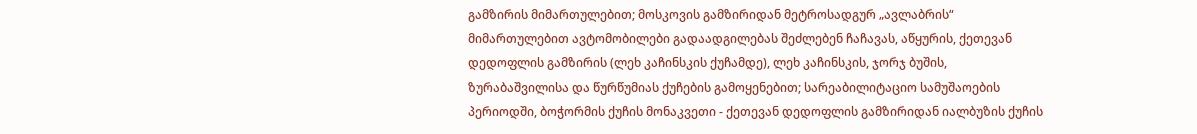გამზირის მიმართულებით; მოსკოვის გამზირიდან მეტროსადგურ „ავლაბრის“ მიმართულებით ავტომობილები გადაადგილებას შეძლებენ ჩაჩავას, აწყურის, ქეთევან დედოფლის გამზირის (ლეხ კაჩინსკის ქუჩამდე), ლეხ კაჩინსკის, ჯორჯ ბუშის, ზურაბაშვილისა და წურწუმიას ქუჩების გამოყენებით; სარეაბილიტაციო სამუშაოების პერიოდში, ბოჭორმის ქუჩის მონაკვეთი - ქეთევან დედოფლის გამზირიდან იალბუზის ქუჩის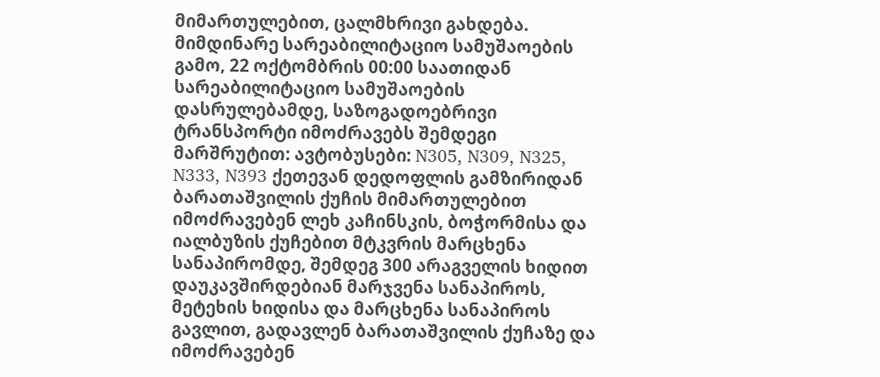მიმართულებით, ცალმხრივი გახდება. მიმდინარე სარეაბილიტაციო სამუშაოების გამო, 22 ოქტომბრის 00:00 საათიდან სარეაბილიტაციო სამუშაოების დასრულებამდე, საზოგადოებრივი ტრანსპორტი იმოძრავებს შემდეგი მარშრუტით: ავტობუსები: N305, N309, N325, N333, N393 ქეთევან დედოფლის გამზირიდან ბარათაშვილის ქუჩის მიმართულებით იმოძრავებენ ლეხ კაჩინსკის, ბოჭორმისა და იალბუზის ქუჩებით მტკვრის მარცხენა სანაპირომდე, შემდეგ 300 არაგველის ხიდით დაუკავშირდებიან მარჯვენა სანაპიროს, მეტეხის ხიდისა და მარცხენა სანაპიროს გავლით, გადავლენ ბარათაშვილის ქუჩაზე და იმოძრავებენ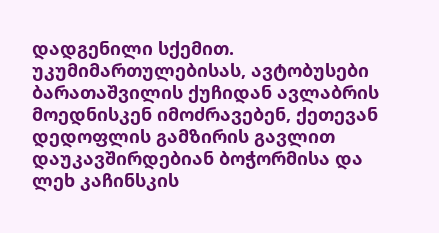დადგენილი სქემით. უკუმიმართულებისას, ავტობუსები ბარათაშვილის ქუჩიდან ავლაბრის მოედნისკენ იმოძრავებენ, ქეთევან დედოფლის გამზირის გავლით დაუკავშირდებიან ბოჭორმისა და ლეხ კაჩინსკის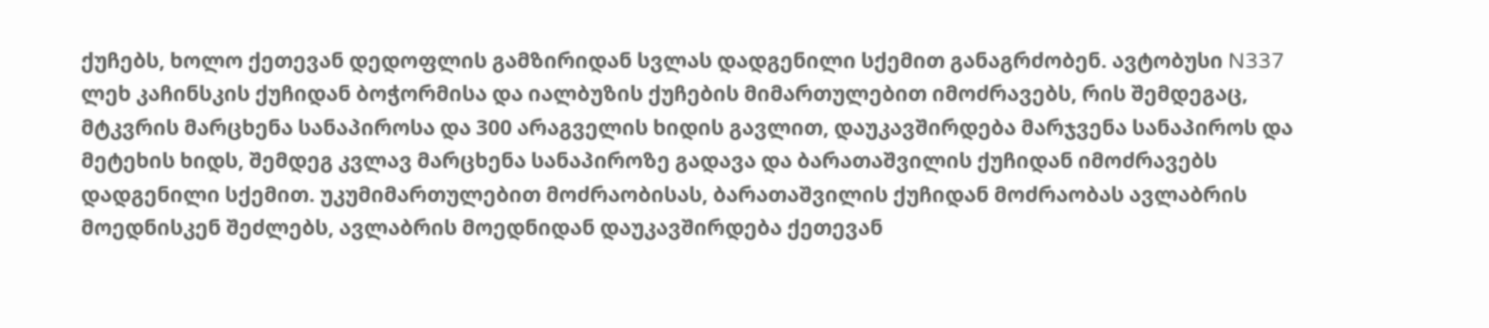ქუჩებს, ხოლო ქეთევან დედოფლის გამზირიდან სვლას დადგენილი სქემით განაგრძობენ. ავტობუსი N337 ლეხ კაჩინსკის ქუჩიდან ბოჭორმისა და იალბუზის ქუჩების მიმართულებით იმოძრავებს, რის შემდეგაც, მტკვრის მარცხენა სანაპიროსა და 300 არაგველის ხიდის გავლით, დაუკავშირდება მარჯვენა სანაპიროს და მეტეხის ხიდს, შემდეგ კვლავ მარცხენა სანაპიროზე გადავა და ბარათაშვილის ქუჩიდან იმოძრავებს დადგენილი სქემით. უკუმიმართულებით მოძრაობისას, ბარათაშვილის ქუჩიდან მოძრაობას ავლაბრის მოედნისკენ შეძლებს, ავლაბრის მოედნიდან დაუკავშირდება ქეთევან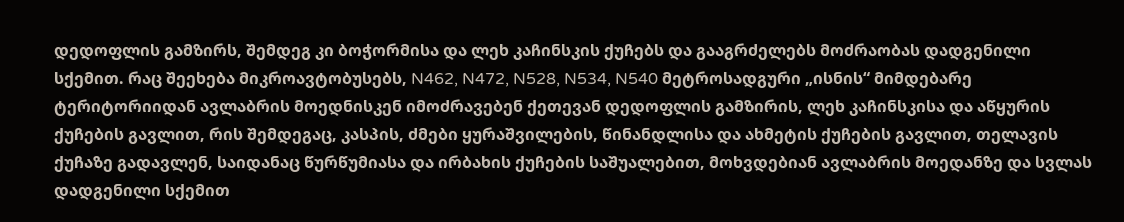დედოფლის გამზირს, შემდეგ კი ბოჭორმისა და ლეხ კაჩინსკის ქუჩებს და გააგრძელებს მოძრაობას დადგენილი სქემით. რაც შეეხება მიკროავტობუსებს, N462, N472, N528, N534, N540 მეტროსადგური „ისნის“ მიმდებარე ტერიტორიიდან ავლაბრის მოედნისკენ იმოძრავებენ ქეთევან დედოფლის გამზირის, ლეხ კაჩინსკისა და აწყურის ქუჩების გავლით, რის შემდეგაც, კასპის, ძმები ყურაშვილების, წინანდლისა და ახმეტის ქუჩების გავლით, თელავის ქუჩაზე გადავლენ, საიდანაც წურწუმიასა და ირბახის ქუჩების საშუალებით, მოხვდებიან ავლაბრის მოედანზე და სვლას დადგენილი სქემით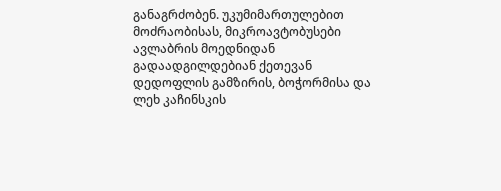განაგრძობენ. უკუმიმართულებით მოძრაობისას, მიკროავტობუსები ავლაბრის მოედნიდან გადაადგილდებიან ქეთევან დედოფლის გამზირის, ბოჭორმისა და ლეხ კაჩინსკის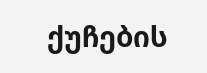ქუჩების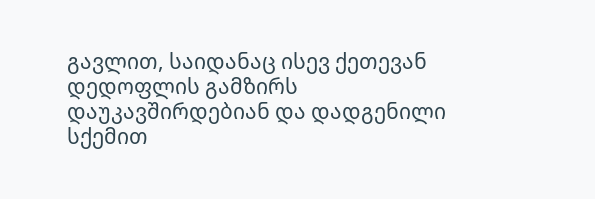გავლით, საიდანაც ისევ ქეთევან დედოფლის გამზირს დაუკავშირდებიან და დადგენილი სქემით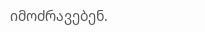იმოძრავებენ.